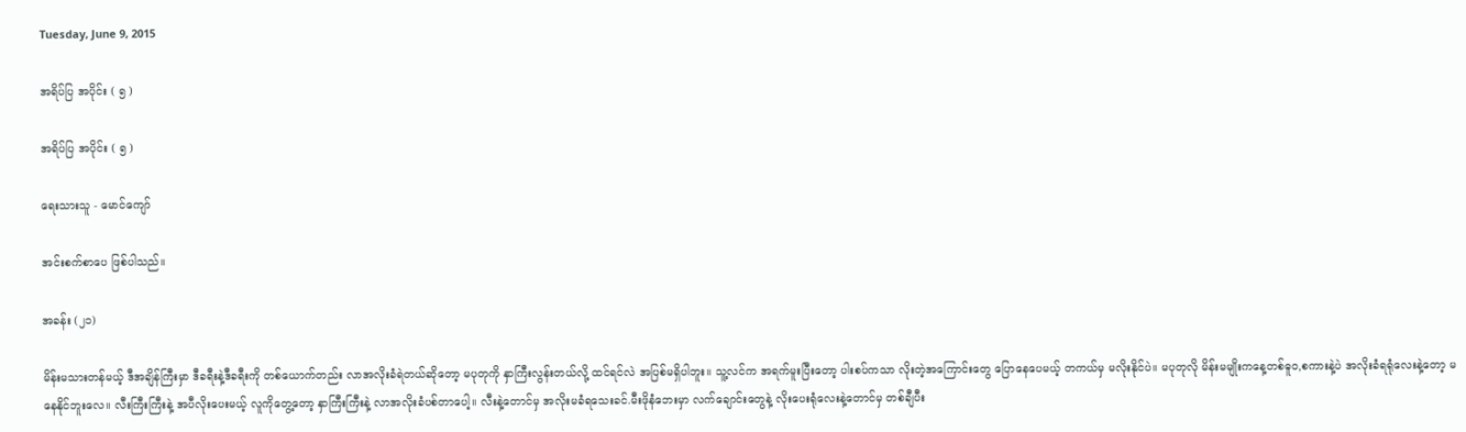Tuesday, June 9, 2015

အရိပ်ပြ အပိုင်း ( ၅ )

အရိပ်ပြ အပိုင်း ( ၅ )

ရေးသားသူ - မောင်ကျော်

အင်းစက်စာပေ ဖြစ်ပါသည်။

အခန်း (၂၁)

မိန်းမသားတန်မယ့် ဒီအချိန်ကြီးမှာ ဒီခရီးနဲ့ဒီခရီးကို တစ်ယောက်တည်း လာအလိုးခံရဲတယ်ဆိုတော့ မပုတုကို နှာကြီးလွန်းတယ်လို့ ထင်ရင်လဲ အပြစ်မရှိပါဘူး။ သူ့လင်က အရက်မူးပြီးတော့ ပါးစပ်ကသာ လိုးတဲ့အကြောင်းတွေ ပြောနေပေမယ့် တကယ်မှ မလိုးနိုင်ပဲ။ မပုတုလို မိန်းမမျိုးကနေ့တစ်ဓူဝ,စကားနဲ့ပဲ အလိုးခံရရုံလေးနဲ့တော့ မနေနိုင်ဘူးလေ။ လီးကြီးကြီးနဲ့ အပီလိုးပေးမယ့် လူကိုတွေ့တော့ နှာကြီးကြီးနဲ့ လာအလိုးခံပစ်တာပေါ့။ လီးနဲ့တောင်မှ အလိုးမခံရသေးခင်.မီးဖိုနံဘေးမှာ လက်ချောင်းတွေနဲ့ လိုးပေးရုံလေးနဲ့တောင်မှ တစ်ချီပီး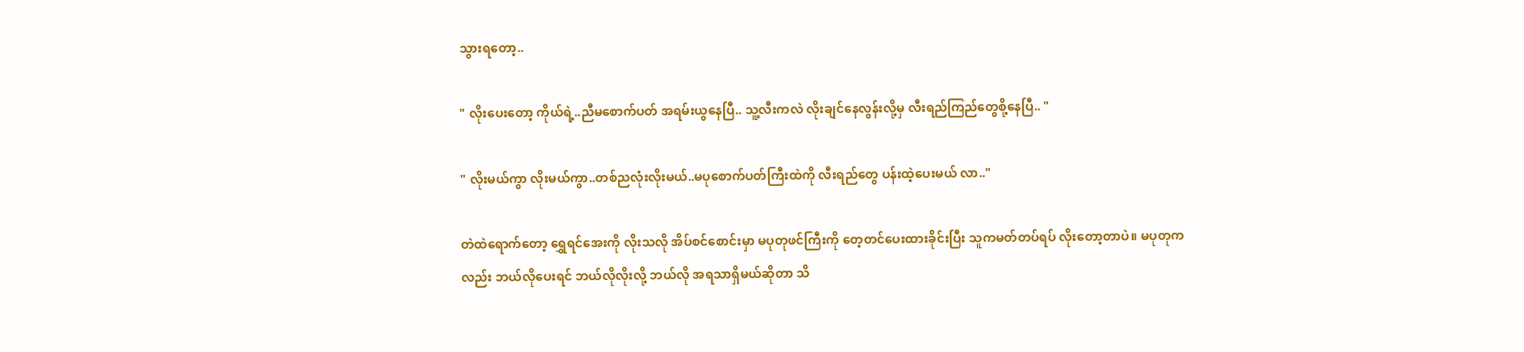သွားရတော့..

" လိုးပေးတော့ ကိုယ်ရဲ့..ညီမစောက်ပတ် အရမ်းယွနေပြီ.. သူ့လီးကလဲ လိုးချင်နေလွန်းလို့မှ လီးရည်ကြည်တွေစို့နေပြီ.. "

" လိုးမယ်ကွာ လိုးမယ်ကွာ..တစ်ညလုံးလိုးမယ်..မပုစောက်ပတ်ကြီးထဲကို လီးရည်တွေ ပန်းထဲ့ပေးမယ် လာ.."

တဲထဲရောက်တော့ ရွှေရင်အေးကို လိုးသလို အိပ်စင်စောင်းမှာ မပုတုဖင်ကြီးကို တေ့တင်ပေးထားခိုင်းပြီး သူကမတ်တပ်ရပ် လိုးတော့တာပဲ။ မပုတုကလည်း ဘယ်လိုပေးရင် ဘယ်လိုလိုးလို့ ဘယ်လို အရသာရှိမယ်ဆိုတာ သိ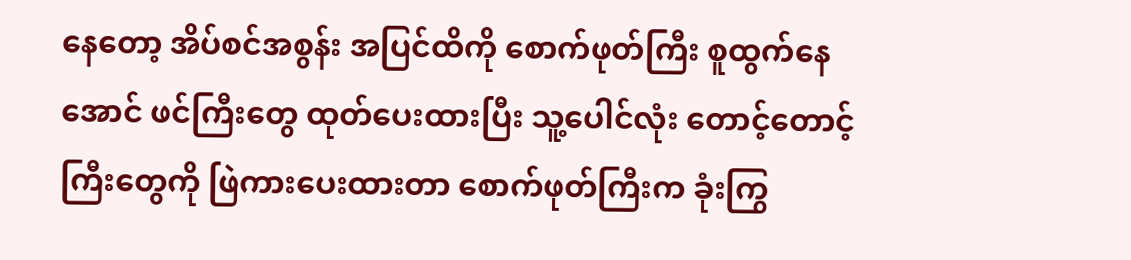နေတော့ အိပ်စင်အစွန်း အပြင်ထိကို စောက်ဖုတ်ကြီး စူထွက်နေအောင် ဖင်ကြီးတွေ ထုတ်ပေးထားပြီး သူ့ပေါင်လုံး တောင့်တောင့်ကြီးတွေကို ဖြဲကားပေးထားတာ စောက်ဖုတ်ကြီးက ခုံးကြွ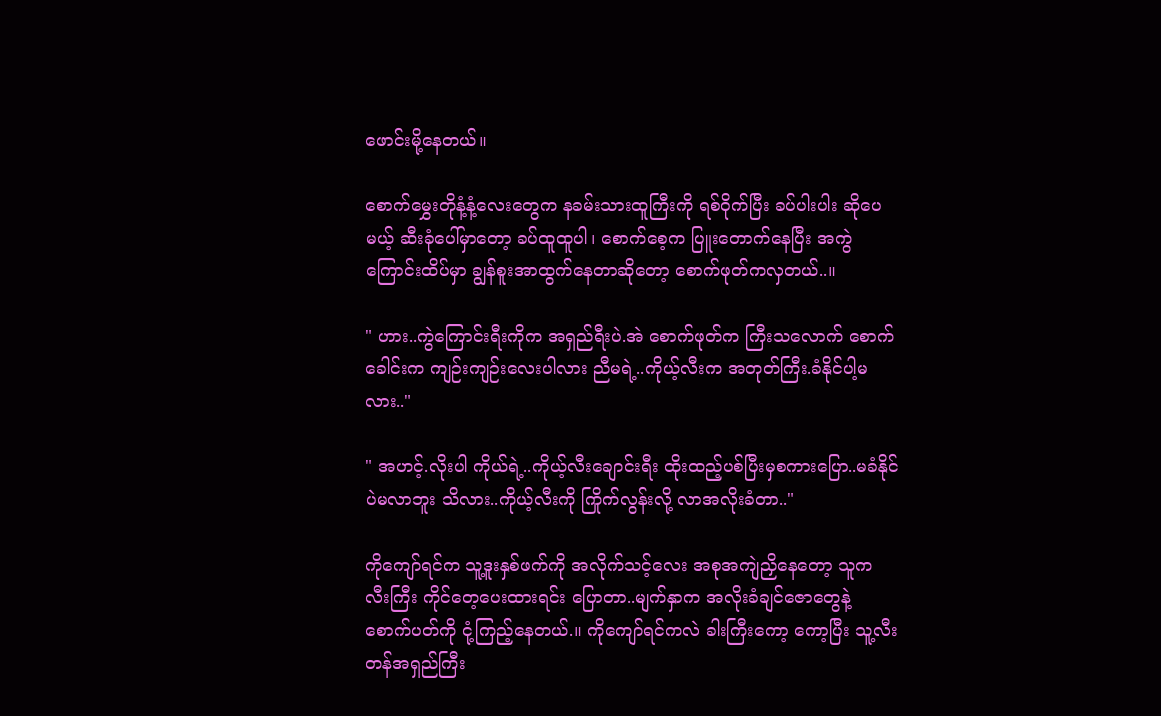ဖောင်းမို့နေတယ်။

စောက်မွှေးတိုနံ့နံ့လေးတွေက နခမ်းသားထူကြီးကို ရစ်ဝိုက်ပြီး ခပ်ပါးပါး ဆိုပေမယ့် ဆီးခုံပေါ်မှာတော့ ခပ်ထူထူပါ၊ စောက်စေ့က ပြူးတောက်နေပြီး အကွဲကြောင်းထိပ်မှာ ချွန်စူးအာထွက်နေတာဆိုတော့ စောက်ဖုတ်ကလှတယ်..။

" ဟား..ကွဲကြောင်းရီးကိုက အရှည်ရီးပဲ.အဲ စောက်ဖုတ်က ကြီးသလောက် စောက်ခေါင်းက ကျဉ်းကျဉ်းလေးပါလား ညီမရဲ့..ကိုယ့်လီးက အတုတ်ကြီး.ခံနိုင်ပါ့မလား.."

" အဟင့်.လိုးပါ ကိုယ်ရဲ့..ကိုယ့်လီးချောင်းရီး ထိုးထည့်ပစ်ပြီးမှစကားပြော..မခံနိုင်ပဲမလာဘူး သိလား..ကိုယ့်လီးကို ကြိုက်လွန်းလို့ လာအလိုးခံတာ.."

ကိုကျော်ရင်က သူ့ဒူးနှစ်ဖက်ကို အလိုက်သင့်လေး အစုအကျဲညှိနေတော့ သူက လီးကြီး ကိုင်တေ့ပေးထားရင်း ပြောတာ..မျက်နှာက အလိုးခံချင်ဇောတွေနဲ့ စောက်ပတ်ကို ငုံ့ကြည့်နေတယ်.။ ကိုကျော်ရင်ကလဲ ခါးကြီးကော့ ကော့ပြီး သူ့လီးတန်အရှည်ကြီး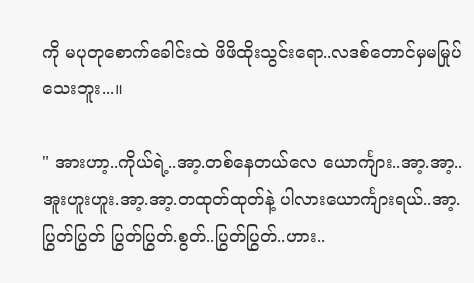ကို မပုတုစောက်ခေါင်းထဲ ဖိဖိထိုးသွင်းရော..လဒစ်တောင်မှမမြုပ်သေးဘူး...။

" အားဟာ့..ကိုယ်ရဲ့..အာ့.တစ်နေတယ်လေ ယောင်္ကျား..အာ့.အာ့..အူးဟူးဟူး.အာ့.အာ့.တထုတ်ထုတ်နဲ့ ပါလားယောင်္ကျားရယ်..အာ့.ပြွတ်ပြွတ် ပြွတ်ပြွတ်.စွတ်..ပြွတ်ပြွတ်..ဟား..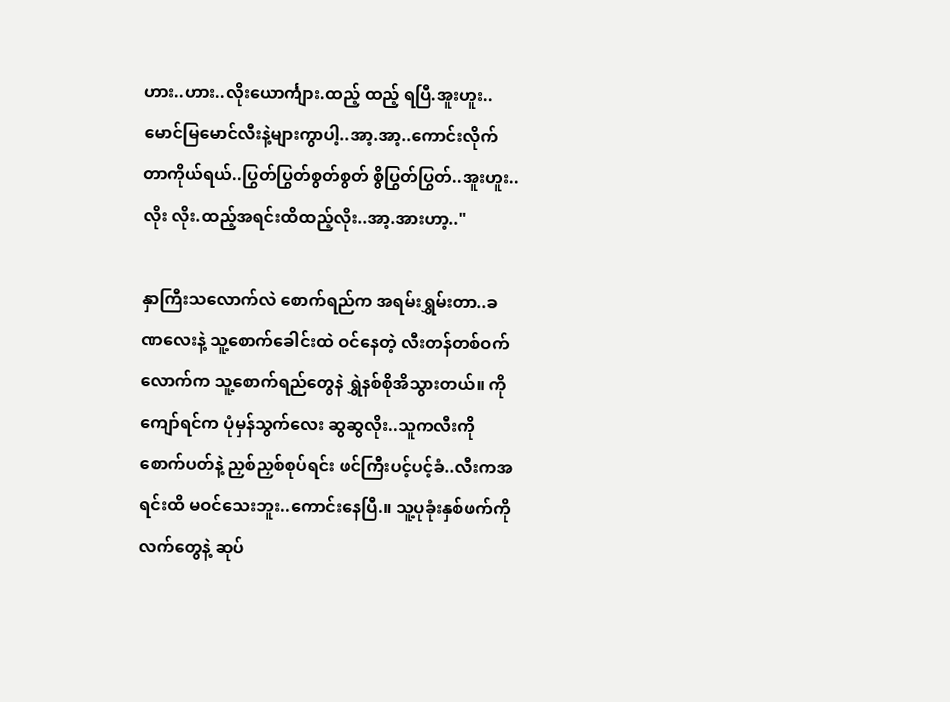ဟား..ဟား..လိုးယောင်္ကျား.ထည့် ထည့် ရပြီ.အူးဟူး..မောင်မြမောင်လီးနဲ့များကွာပါ့..အာ့.အာ့..ကောင်းလိုက်တာကိုယ်ရယ်..ပြွတ်ပြွတ်စွတ်စွတ် စွိပြွတ်ပြွတ်..အူးဟူး..လိုး လိုး.ထည့်အရင်းထိထည့်လိုး..အာ့.အားဟာ့.."

နှာကြီးသလောက်လဲ စောက်ရည်က အရမ်းရွှမ်းတာ..ခဏလေးနဲ့ သူ့စောက်ခေါင်းထဲ ဝင်နေတဲ့ လီးတန်တစ်ဝက်လောက်က သူ့စောက်ရည်တွေနဲ ရွှဲနစ်စိုအိသွားတယ်။ ကိုကျော်ရင်က ပုံမှန်သွက်လေး ဆွဆွလိုး..သူကလီးကို စောက်ပတ်နဲ့ ညှစ်ညှစ်စုပ်ရင်း ဖင်ကြီးပင့်ပင့်ခံ..လီးကအရင်းထိ မဝင်သေးဘူး..ကောင်းနေပြီ.။ သူ့ပုခုံးနှစ်ဖက်ကို လက်တွေနဲ့ ဆုပ်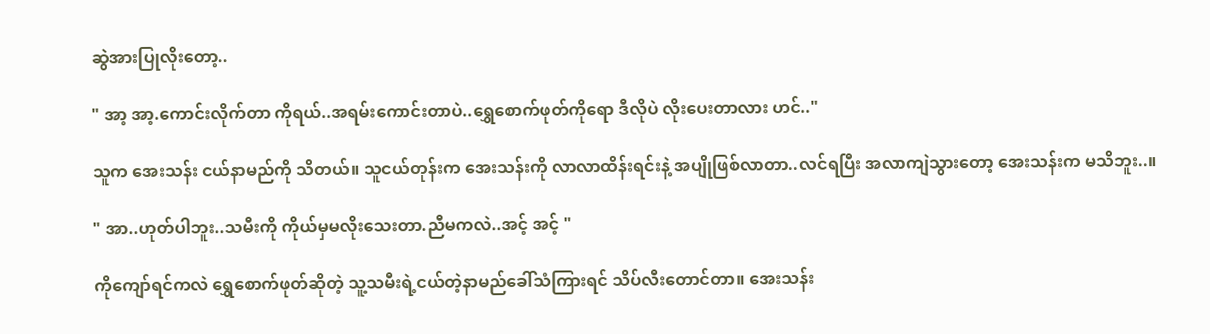ဆွဲအားပြုလိုးတော့..

" အာ့ အာ့.ကောင်းလိုက်တာ ကိုရယ်..အရမ်းကောင်းတာပဲ..ရွှေစောက်ဖုတ်ကိုရော ဒီလိုပဲ လိုးပေးတာလား ဟင်.."

သူက အေးသန်း ငယ်နာမည်ကို သိတယ်။ သူငယ်တုန်းက အေးသန်းကို လာလာထိန်းရင်းနဲ့ အပျိုဖြစ်လာတာ..လင်ရပြီး အလာကျဲသွားတော့ အေးသန်းက မသိဘူး..။

" အာ..ဟုတ်ပါဘူး..သမီးကို ကိုယ်မှမလိုးသေးတာ.ညီမကလဲ..အင့် အင့် "

ကိုကျော်ရင်ကလဲ ရွှေစောက်ဖုတ်ဆိုတဲ့ သူ့သမီးရဲ့ငယ်တဲ့နာမည်ခေါ်သံကြားရင် သိပ်လီးတောင်တာ။ အေးသန်း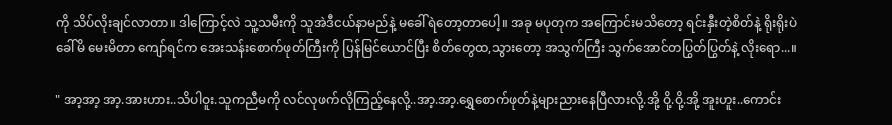ကို သိပ်လိုးချင်လာတာ။ ဒါကြောင့်လဲ သူ့သမီးကို သူအဲဒီငယ်နာမည်နဲ့ မခေါ်ရဲတော့တာပေါ့။ အခု မပုတုက အကြောင်းမသိတော့ ရင်းနှီးတဲ့စိတ်နဲ့ ရိုးရိုးပဲ ခေါ်မိ မေးမိတာ ကျော်ရင်က အေးသန်းစောက်ဖုတ်ကြီးကို ပြန်မြင်ယောင်ပြီး စိတ်တွေထ,သွားတော့ အသွက်ကြီး သွက်အောင်တပြွတ်ပြွတ်နဲ့ လိုးရော...။

" အာ့အာ့ အာ့.အားဟား..သိပါဝူး.သူကညီမကို လင်လုဖက်လိုကြည့်နေလို့..အာ့.အာ့.ရွှေစောက်ဖုတ်နဲ့များညားနေပြီလားလို့.အို့ ဝို့.ဝို့.အို့ အူးဟူး..ကောင်း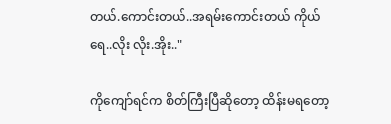တယ်.ကောင်းတယ်..အရမ်းကောင်းတယ် ကိုယ်ရေ..လိုး လိုး.အိုး.."

ကိုကျော်ရင်က စိတ်ကြီးပြီဆိုတော့ ထိန်းမရတော့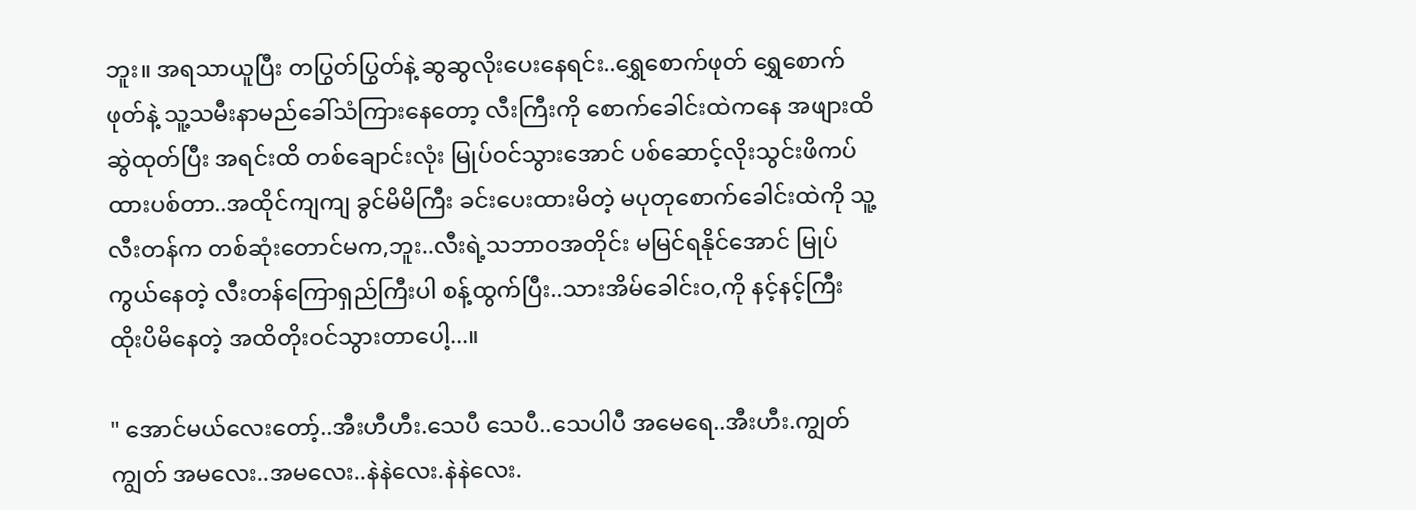ဘူး။ အရသာယူပြီး တပြွတ်ပြွတ်နဲ့ ဆွဆွလိုးပေးနေရင်း..ရွှေစောက်ဖုတ် ရွှေစောက်ဖုတ်နဲ့ သူ့သမီးနာမည်ခေါ်သံကြားနေတော့ လီးကြီးကို စောက်ခေါင်းထဲကနေ အဖျားထိ ဆွဲထုတ်ပြီး အရင်းထိ တစ်ချောင်းလုံး မြုပ်ဝင်သွားအောင် ပစ်ဆောင့်လိုးသွင်းဖိကပ်ထားပစ်တာ..အထိုင်ကျကျ ခွင်မိမိကြီး ခင်းပေးထားမိတဲ့ မပုတုစောက်ခေါင်းထဲကို သူ့လီးတန်က တစ်ဆုံးတောင်မက,ဘူး..လီးရဲ့သဘာဝအတိုင်း မမြင်ရနိုင်အောင် မြုပ်ကွယ်နေတဲ့ လီးတန်ကြောရှည်ကြီးပါ စန့်ထွက်ပြီး..သားအိမ်ခေါင်းဝ,ကို နင့်နင့်ကြီး ထိုးပိမိနေတဲ့ အထိတိုးဝင်သွားတာပေါ့...။

" အောင်မယ်လေးတော့်..အီးဟီဟီး.သေပီ သေပီ..သေပါပီ အမေရေ..အီးဟီး.ကျွတ်ကျွတ် အမလေး..အမလေး..နဲနဲလေး.နဲနဲလေး.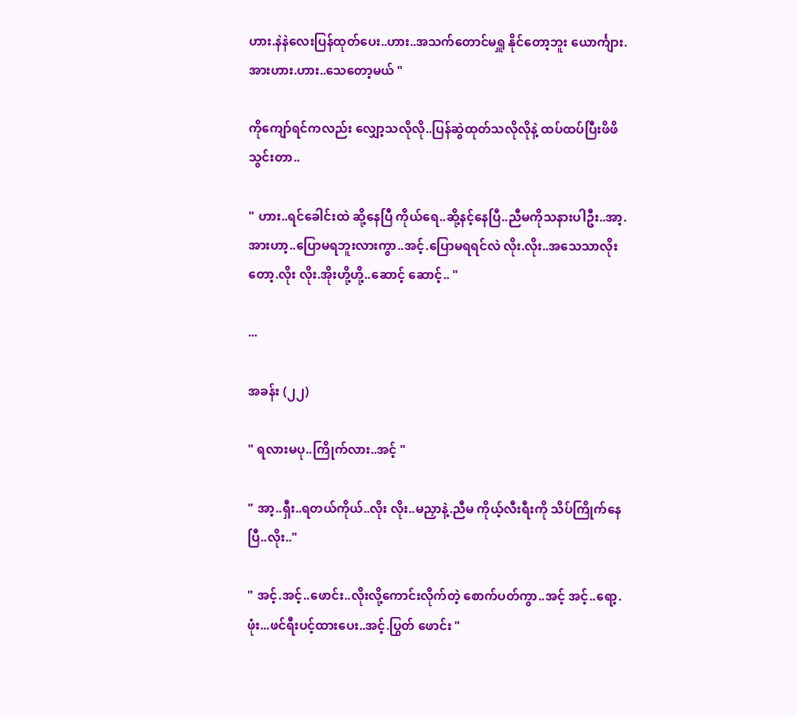ဟား.နဲနဲလေးပြန်ထုတ်ပေး..ဟား..အသက်တောင်မရှူ နိုင်တော့ဘူး ယောင်္ကျား.အားဟား.ဟား..သေတော့မယ် "

ကိုကျော်ရင်ကလည်း လျှော့သလိုလို..ပြန်ဆွဲထုတ်သလိုလိုနဲ့ ထပ်ထပ်ပြီးဖိဖိသွင်းတာ..

" ဟား..ရင်ခေါင်းထဲ ဆို့နေပြီ ကိုယ်ရေ..ဆို့နင့်နေပြီ..ညီမကိုသနားပါဦး..အာ့.အားဟာ့..ပြောမရဘူးလားကွာ..အင့်.ပြောမရရင်လဲ လိုး.လိုး..အသေသာလိုးတော့.လိုး လိုး.အိုးဟို့ဟို့..ဆောင့် ဆောင့်.. "

...

အခန်း (၂၂)

" ရလားမပု..ကြိုက်လား..အင့် "

" အာ့..ရှီး..ရတယ်ကိုယ်..လိုး လိုး..မညှာနဲ့.ညီမ ကိုယ့်လီးရီးကို သိပ်ကြိုက်နေပြီ..လိုး.."

" အင့်.အင့်..ဖောင်း..လိုးလို့ကောင်းလိုက်တဲ့ စောက်ပတ်ကွာ..အင့် အင့်..ရော့.ဖုံး...ဖင်ရီးပင့်ထားပေး..အင့်.ပြွတ် ဖောင်း "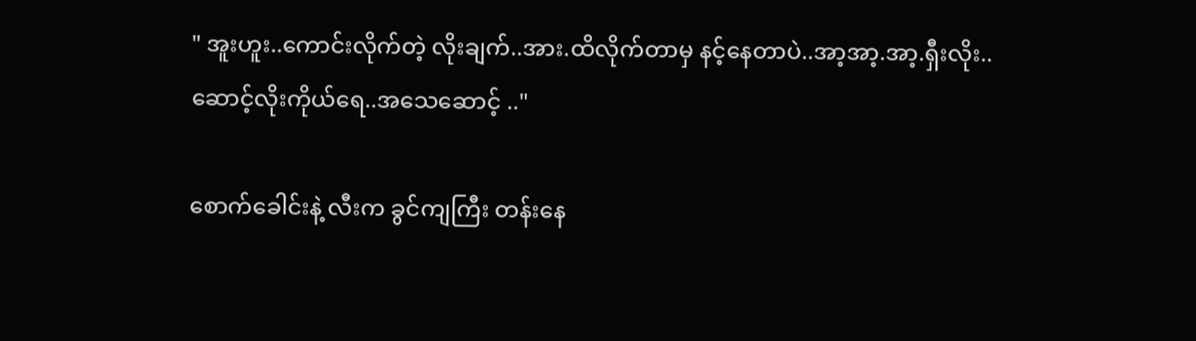" အူးဟူး..ကောင်းလိုက်တဲ့ လိုးချက်..အား.ထိလိုက်တာမှ နင့်နေတာပဲ..အာ့အာ့.အာ့.ရှီးလိုး..ဆောင့်လိုးကိုယ်ရေ..အသေဆောင့် .."

စောက်ခေါင်းနဲ့ လီးက ခွင်ကျကြီး တန်းနေ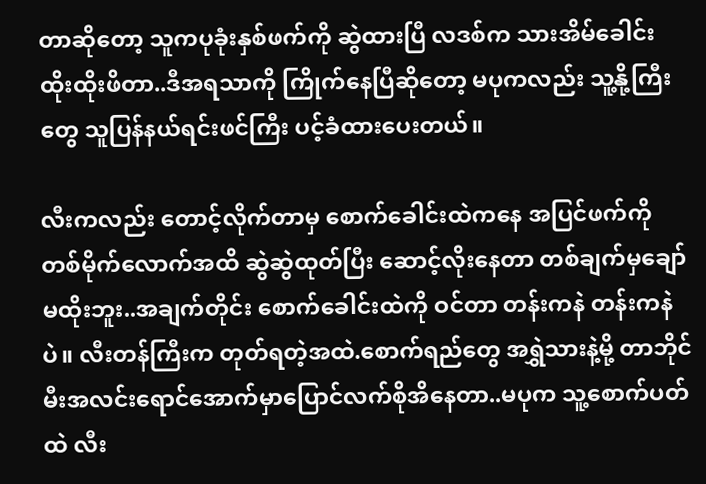တာဆိုတော့ သူကပုခုံးနှစ်ဖက်ကို ဆွဲထားပြီ လဒစ်က သားအိမ်ခေါင်း ထိုးထိုးဖိတာ..ဒီအရသာကို ကြိုက်နေပြီဆိုတော့ မပုကလည်း သူ့နို့ကြီးတွေ သူပြန်နယ်ရင်းဖင်ကြီး ပင့်ခံထားပေးတယ်။

လီးကလည်း တောင့်လိုက်တာမှ စောက်ခေါင်းထဲကနေ အပြင်ဖက်ကို တစ်မိုက်လောက်အထိ ဆွဲဆွဲထုတ်ပြီး ဆောင့်လိုးနေတာ တစ်ချက်မှချော်မထိုးဘူး..အချက်တိုင်း စောက်ခေါင်းထဲကို ဝင်တာ တန်းကနဲ တန်းကနဲပဲ။ လီးတန်ကြီးက တုတ်ရတဲ့အထဲ.စောက်ရည်တွေ အရွှဲသားနဲ့မို့ တာဘိုင်မီးအလင်းရောင်အောက်မှာပြောင်လက်စိုအိနေတာ..မပုက သူ့စောက်ပတ်ထဲ လီး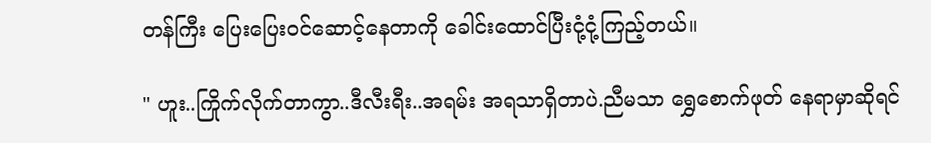တန်ကြီး ပြေးပြေးဝင်ဆောင့်နေတာကို ခေါင်းထောင်ပြီးငုံ့ငုံ့ကြည့်တယ်။

" ဟူး..ကြိုက်လိုက်တာကွာ..ဒီလီးရီး..အရမ်း အရသာရှိတာပဲ.ညီမသာ ရွှေစောက်ဖုတ် နေရာမှာဆိုရင်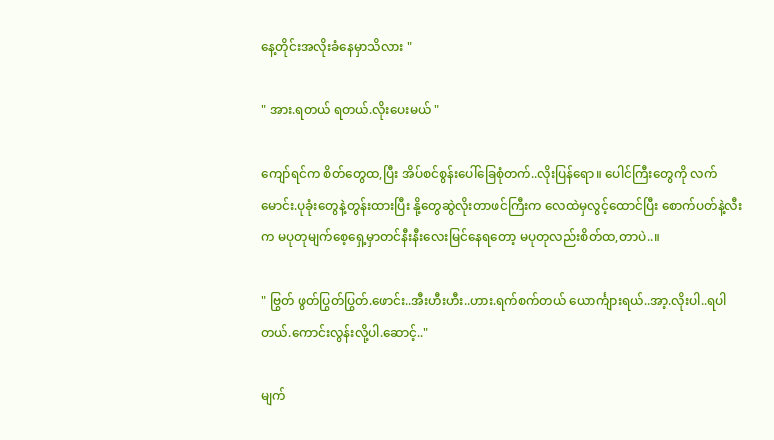နေ့တိုင်းအလိုးခံနေမှာသိလား "

" အား.ရတယ် ရတယ်.လိုးပေးမယ် "

ကျော်ရင်က စိတ်တွေထ,ပြီး အိပ်စင်စွန်းပေါ်ခြေစုံတက်..လိုးပြန်ရော။ ပေါင်ကြီးတွေကို လက်မောင်း.ပုခုံးတွေနဲ့တွန်းထားပြီး နို့တွေဆွဲလိုးတာဖင်ကြီးက လေထဲမှလွင့်ထောင်ပြီး စောက်ပတ်နဲ့လီးက မပုတုမျက်စေ့ရှေ့မှာတင်နီးနီးလေးမြင်နေရတော့ မပုတုလည်းစိတ်ထ,တာပဲ..။

" ဗြွတ် ဖွတ်ပြွတ်ပြွတ်.ဖောင်း..အီးဟီးဟီး..ဟား.ရက်စက်တယ် ယောင်္ကျားရယ်..အာ့.လိုးပါ..ရပါတယ်.ကောင်းလွန်းလို့ပါ.ဆောင့်.."

မျက်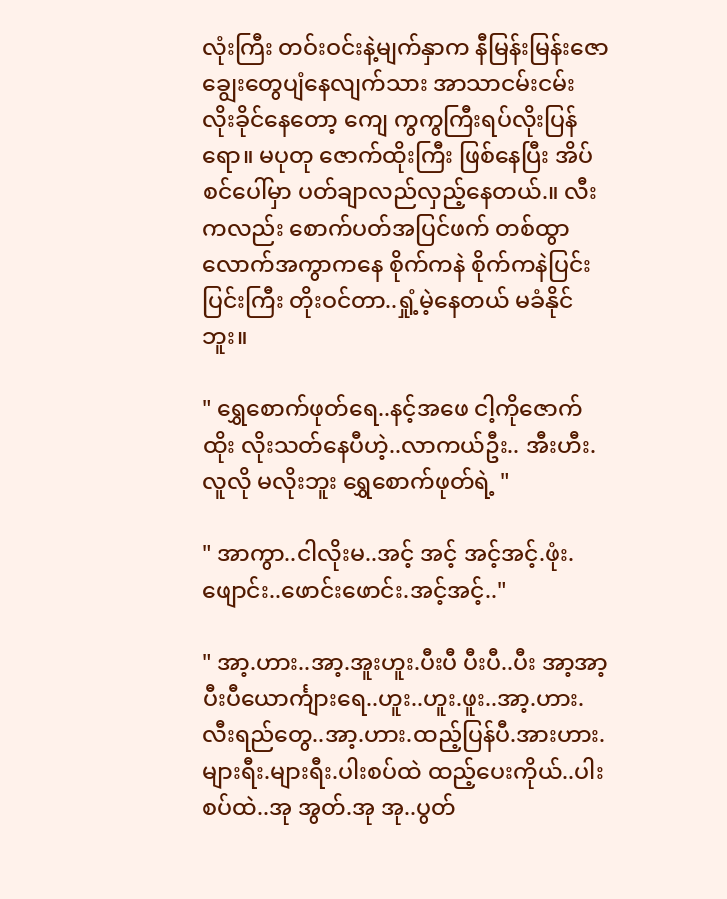လုံးကြီး တဝ်းဝင်းနဲ့မျက်နှာက နီမြန်းမြန်းဇောချွေးတွေပျံနေလျက်သား အာသာငမ်းငမ်း လိုးခိုင်နေတော့ ကျေ ကွကွကြီးရပ်လိုးပြန်ရော။ မပုတု ဇောက်ထိုးကြီး ဖြစ်နေပြီး အိပ်စင်ပေါ်မှာ ပတ်ချာလည်လှည့်နေတယ်.။ လီးကလည်း စောက်ပတ်အပြင်ဖက် တစ်ထွာလောက်အကွာကနေ စိုက်ကနဲ စိုက်ကနဲပြင်းပြင်းကြီး တိုးဝင်တာ..ရှုံ့မဲ့နေတယ် မခံနိုင်ဘူး။

" ရွှေစောက်ဖုတ်ရေ..နင့်အဖေ ငါ့ကိုဇောက်ထိုး လိုးသတ်နေပီဟဲ့..လာကယ်ဦး.. အီးဟီး.လူလို မလိုးဘူး ရွှေစောက်ဖုတ်ရဲ့ "

" အာကွာ..ငါလိုးမ..အင့် အင့် အင့်အင့်.ဖုံး.ဖျောင်း..ဖောင်းဖောင်း.အင့်အင့်.."

" အာ့.ဟား..အာ့.အူးဟူး.ပီးပီ ပီးပီ..ပီး အာ့အာ့ ပီးပီယောင်္ကျားရေ..ဟူး..ဟူး.ဖူး..အာ့.ဟား.လီးရည်တွေ..အာ့.ဟား.ထည့်ပြန်ပီ.အားဟား.များရီး.များရီး.ပါးစပ်ထဲ ထည့်ပေးကိုယ်..ပါးစပ်ထဲ..အု အွတ်.အု အု..ပွတ်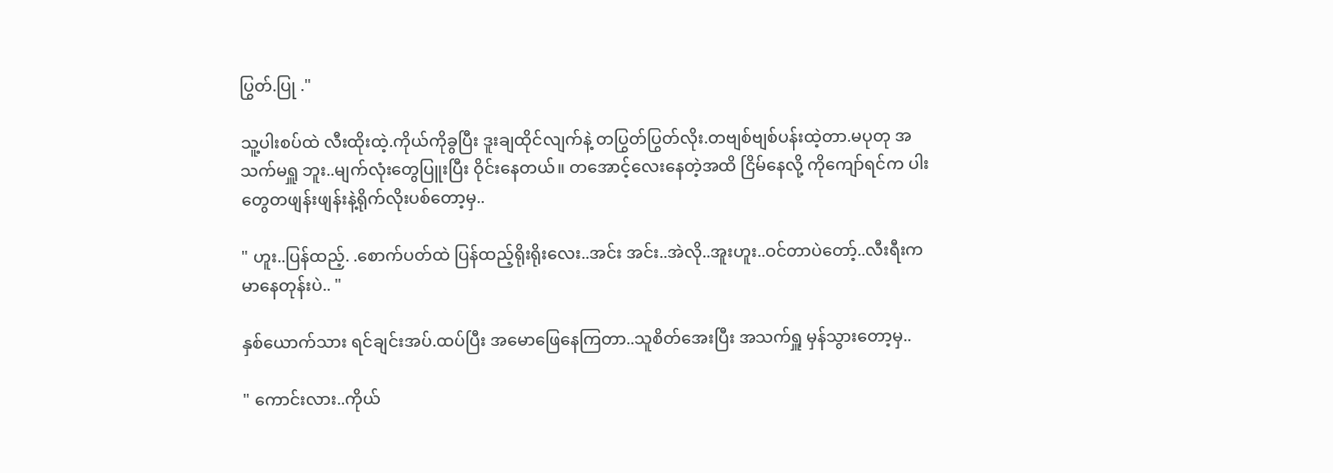ပြွတ်.ပြု ."

သူ့ပါးစပ်ထဲ လီးထိုးထဲ့.ကိုယ်ကိုခွပြီး ဒူးချထိုင်လျက်နဲ့ တပြွတ်ပြွတ်လိုး.တဗျစ်ဗျစ်ပန်းထဲ့တာ.မပုတု အသက်မရှူ ဘူး..မျက်လုံးတွေပြူးပြီး ဝိုင်းနေတယ်။ တအောင့်လေးနေတဲ့အထိ ငြိမ်နေလို့ ကိုကျော်ရင်က ပါးတွေတဖျန်းဖျန်းနဲ့ရိုက်လိုးပစ်တော့မှ..

" ဟူး..ပြန်ထည့်. .စောက်ပတ်ထဲ ပြန်ထည့်ရိုးရိုးလေး..အင်း အင်း..အဲလို..အူးဟူး..ဝင်တာပဲတော့်..လီးရီးက မာနေတုန်းပဲ.. "

နှစ်ယောက်သား ရင်ချင်းအပ်.ထပ်ပြီး အမောဖြေနေကြတာ..သူစိတ်အေးပြီး အသက်ရှူ မှန်သွားတော့မှ..

" ကောင်းလား..ကိုယ်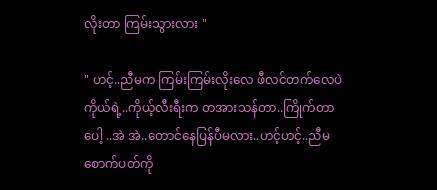လိုးတာ ကြမ်းသွားလား "

" ဟင့်..ညီမက ကြမ်းကြမ်းလိုးလေ ဖီလင်တက်လေပဲ ကိုယ်ရဲ့..ကိုယ့်လီးရီးက တအားသန်တာ..ကြိုက်တာပေါ့ ..အဲ အဲ..တောင်နေပြန်ပီမလား..ဟင့်ဟင့်..ညီမစောက်ပတ်ကို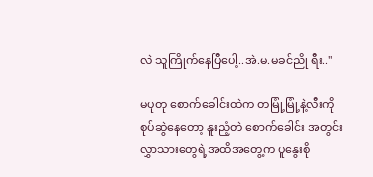လဲ သူကြိုက်နေပြီပေါ့..အဲ.မ.မခင်ညို ရီး.."

မပုတု စောက်ခေါင်းထဲက တမြုံ့မြုံ့နဲ့လီးကို စုပ်ဆွဲနေတော့ နူးညံ့တဲ စောက်ခေါင်း အတွင်းလွှာသားတွေရဲ့အထိအတွေ့က ပူနွေးစို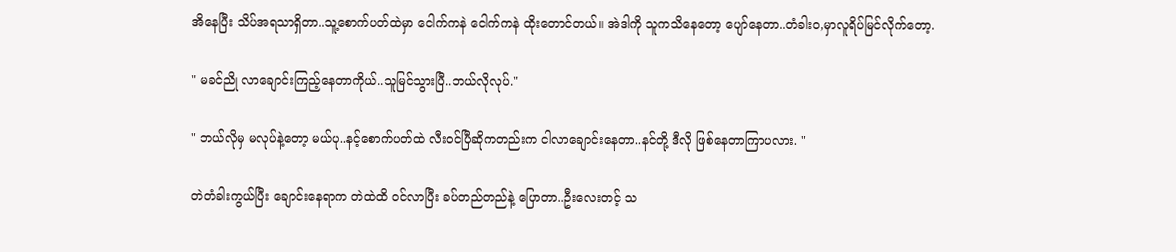အိနေပြီး သိပ်အရသာရှိတာ..သူ့စောက်ပတ်ထဲမှာ ငေါက်ကနဲ ငေါက်ကနဲ ထိုးတောင်တယ်။ အဲဒါကို သူကသိနေတော့ ပျော်နေတာ..တံခါးဝ,မှာလူရိပ်မြင်လိုက်တော့.

" မခင်ညို လာချောင်းကြည့်နေတာကိုယ်..သူမြင်သွားပြီ..ဘယ်လိုလုပ်."

" ဘယ်လိုမှ မလုပ်နဲ့တော့ မယ်ပု..နင့်စောက်ပတ်ထဲ လီးဝင်ပြီဆိုကတည်းက ငါလာချောင်းနေတာ..နင်တို့ ဒီလို ဖြစ်နေတာကြာပလား. "

တဲတံခါးကွယ်ပြီး ချောင်းနေရာက တဲထဲထိ ဝင်လာပြီး ခပ်တည်တည်နဲ့ ပြောတာ..ဦးလေးတင့် သ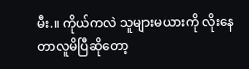မီး.။ ကိုယ်ကလဲ သူများမယားကို လိုးနေတာလူမိပြီဆိုတော့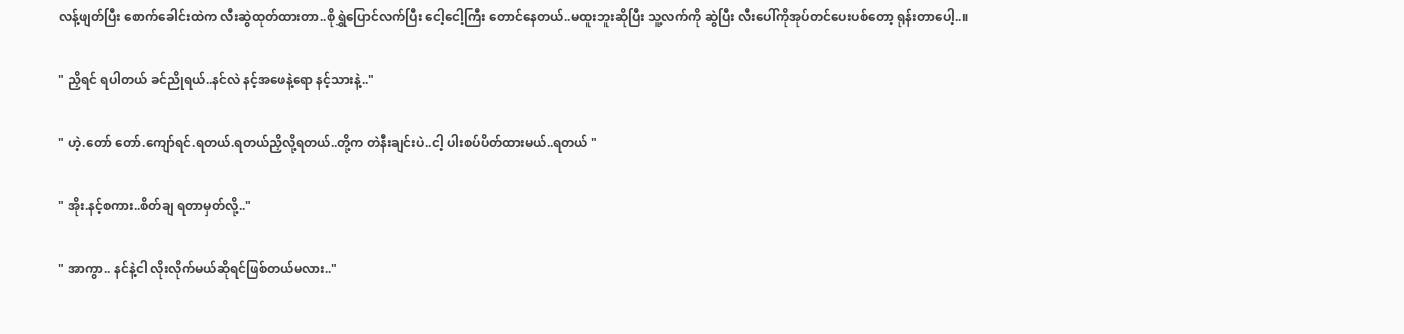လန့်ဖျတ်ပြီး စောက်ခေါင်းထဲက လီးဆွဲထုတ်ထားတာ..စိုရွှဲပြောင်လက်ပြီး ငေါ့ငေါ့ကြီး တောင်နေတယ်..မထူးဘူးဆိုပြီး သူ့လက်ကို ဆွဲပြီး လီးပေါ်ကိုအုပ်တင်ပေးပစ်တော့ ရုန်းတာပေါ့..။

" ညှိရင် ရပါတယ် ခင်ညိုရယ်..နင်လဲ နင့်အဖေနဲ့ရော နင့်သားနဲ့.."

" ဟဲ့.တော် တော်.ကျော်ရင်.ရတယ်.ရတယ်ညှိလို့ရတယ်..တို့က တဲနီးချင်းပဲ..ငါ့ ပါးစပ်ပိတ်ထားမယ်..ရတယ် "

" အိုး.နင့်စကား..စိတ်ချ ရတာမှတ်လို့.."

" အာကွာ.. နင်နဲ့ငါ လိုးလိုက်မယ်ဆိုရင်ဖြစ်တယ်မလား.."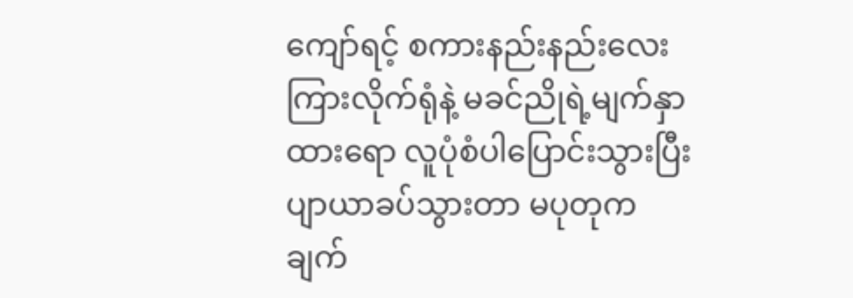ကျော်ရင့် စကားနည်းနည်းလေး ကြားလိုက်ရုံနဲ့ မခင်ညိုရဲ့မျက်နှာထားရော လူပုံစံပါပြောင်းသွားပြီး ပျာယာခပ်သွားတာ မပုတုက ချက်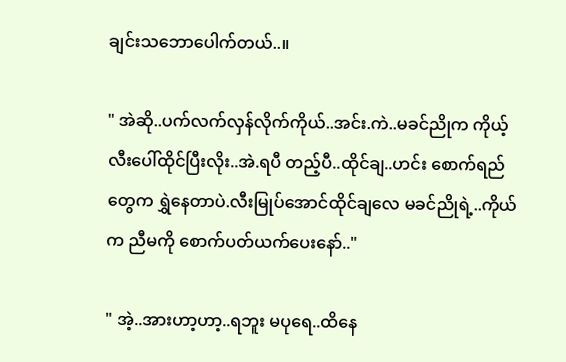ချင်းသဘောပေါက်တယ်..။

" အဲဆို..ပက်လက်လှန်လိုက်ကိုယ်..အင်း.ကဲ..မခင်ညိုက ကိုယ့်လီးပေါ်ထိုင်ပြီးလိုး..အဲ.ရပီ တည့်ပီ..ထိုင်ချ..ဟင်း စောက်ရည်တွေက ရွှဲနေတာပဲ.လီးမြုပ်အောင်ထိုင်ချလေ မခင်ညိုရဲ့..ကိုယ်က ညီမကို စောက်ပတ်ယက်ပေးနော်.."

" အဲ့..အားဟာ့ဟာ့..ရဘူး မပုရေ..ထိနေ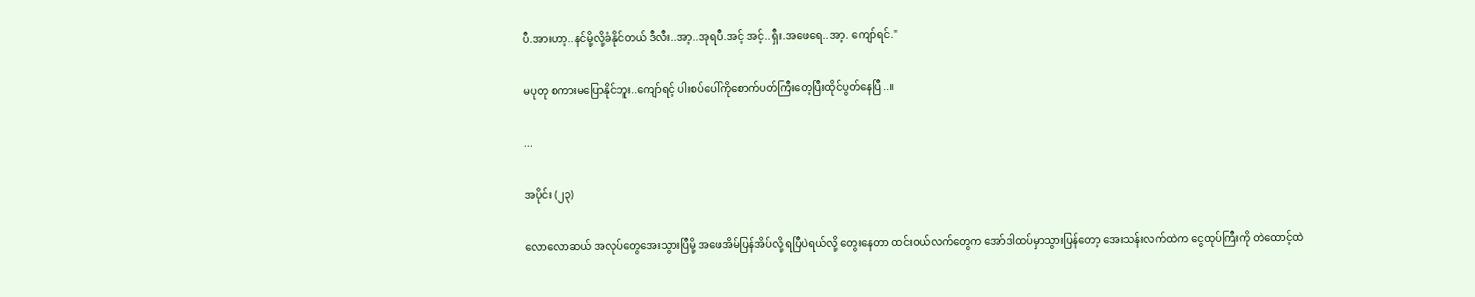ပီ.အားဟာ့..နင်မို့လို့ခံနိုင်တယ် ဒီလီး..အာ့..အုရပီ.အင့် အင့်..ရှီး.အဖေရေ..အာ့. ကျော်ရင်."

မပုတု စကားမပြောနိုင်ဘူး..ကျော်ရင့် ပါးစပ်ပေါ်ကိုစောက်ပတ်ကြီးတေ့ပြီးထိုင်ပွတ်နေပြီ..။

...

အပိုင်း (၂၃)

လောလောဆယ် အလုပ်တွေအေးသွားပြီမို့ အဖေအိမ်ပြန်အိပ်လို့ ရပြီပဲရယ်လို့ တွေးနေတာ ထင်းဝယ်လက်တွေက အော်ဒါထပ်မှာသွားပြန်တော့ အေးသန်းလက်ထဲက ငွေထုပ်ကြီးကို တဲထောင့်ထဲ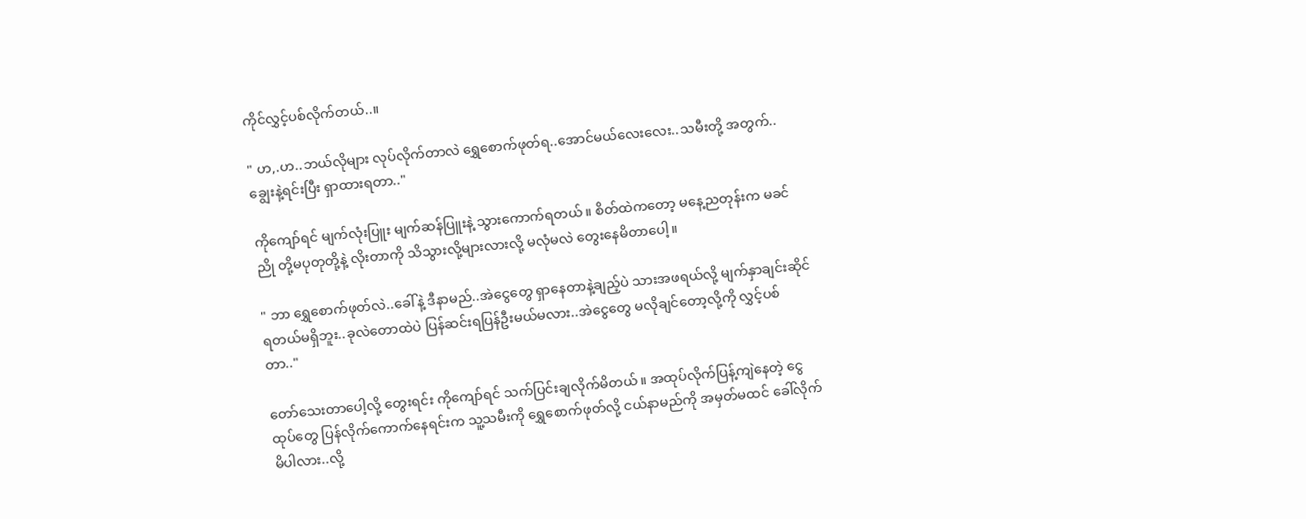ကိုင်လွှင့်ပစ်လိုက်တယ်..။

" ဟ,.ဟ..ဘယ်လိုများ လုပ်လိုက်တာလဲ ရွှေစောက်ဖုတ်ရ..အောင်မယ်လေးလေး..သမီးတို့ အတွက်..ချွေးနဲ့ရင်းပြီး ရှာထားရတာ.."

ကိုကျော်ရင် မျက်လုံးပြူး မျက်ဆန်ပြူးနဲ့ သွားကောက်ရတယ်။ စိတ်ထဲကတော့ မနေ့ညတုန်းက မခင်ညို တို့မပုတုတို့နဲ့ လိုးတာကို သိသွားလို့များလားလို့ မလုံမလဲ တွေးနေမိတာပေါ့။

" ဘာ ရွှေစောက်ဖုတ်လဲ..ခေါ်နဲ့ ဒီနာမည်..အဲငွေတွေ ရှာနေတာနဲ့ချည့်ပဲ သားအဖရယ်လို့ မျက်နှာချင်းဆိုင်ရတယ်မရှိဘူး..ခုလဲတောထဲပဲ ပြန်ဆင်းရပြန်ဦးမယ်မလား..အဲငွေတွေ မလိုချင်တော့လို့ကို လွှင့်ပစ်တာ.."

တော်သေးတာပေါ့လို့ တွေးရင်း ကိုကျော်ရင် သက်ပြင်းချလိုက်မိတယ်။ အထုပ်လိုက်ပြန့်ကျဲနေတဲ့ ငွေထုပ်တွေ ပြန်လိုက်ကောက်နေရင်းက သူ့သမီးကို ရွှေစောက်ဖုတ်လို့ ငယ်နာမည်ကို အမှတ်မထင် ခေါ်လိုက်မိပါလား..လို့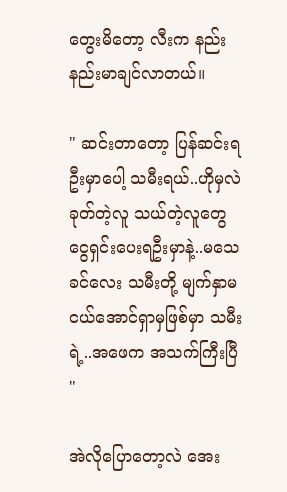တွေးမိတော့ လီးက နည်းနည်းမာချင်လာတယ်။

" ဆင်းတာတော့ ပြန်ဆင်းရဦးမှာပေါ့ သမီးရယ်..ဟိုမှလဲ ခုတ်တဲ့လူ သယ်တဲ့လူတွေ ငွေရှင်းပေးရဦးမှာနဲ့..မသေခင်လေး သမီးတို့ မျက်နှာမငယ်အောင်ရှာမှဖြစ်မှာ သမီးရဲ့..အဖေက အသက်ကြီးပြီ "

အဲလိုပြောတော့လဲ အေး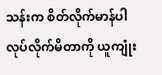သန်းက စိတ်လိုက်မာန်ပါ လုပ်လိုက်မိတာကို ယူကျုံး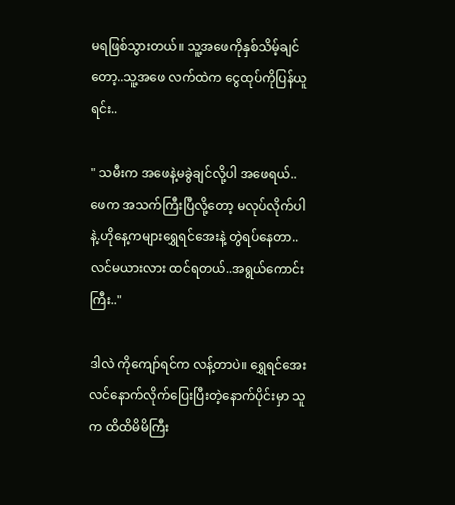မရဖြစ်သွားတယ်။ သူ့အဖေကိုနှစ်သိမ့်ချင်တော့..သူ့အဖေ လက်ထဲက ငွေထုပ်ကိုပြန်ယူရင်း..

" သမီးက အဖေနဲ့မခွဲချင်လို့ပါ အဖေရယ်..ဖေက အသက်ကြီးပြီလို့တော့ မလုပ်လိုက်ပါနဲ့.ဟိုနေ့ကများရွှေရင်အေးနဲ့ တွဲရပ်နေတာ..လင်မယားလား ထင်ရတယ်..အရွယ်ကောင်းကြီး.."

ဒါလဲ ကိုကျော်ရင်က လန့်တာပဲ။ ရွှေရင်အေး လင်နောက်လိုက်ပြေးပြီးတဲ့နောက်ပိုင်းမှာ သူက ထိထိမိမိကြီး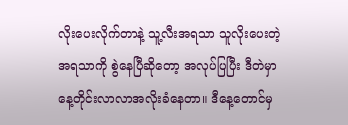လိုးပေးလိုက်တာနဲ့ သူ့လီးအရသာ သူလိုးပေးတဲ့ အရသာကို စွဲနေပြီဆိုတော့ အလုပ်ပြပြီး ဒီတဲမှာ နေ့တိုင်းလာလာအလိုးခံနေတာ။ ဒီနေ့တောင်မှ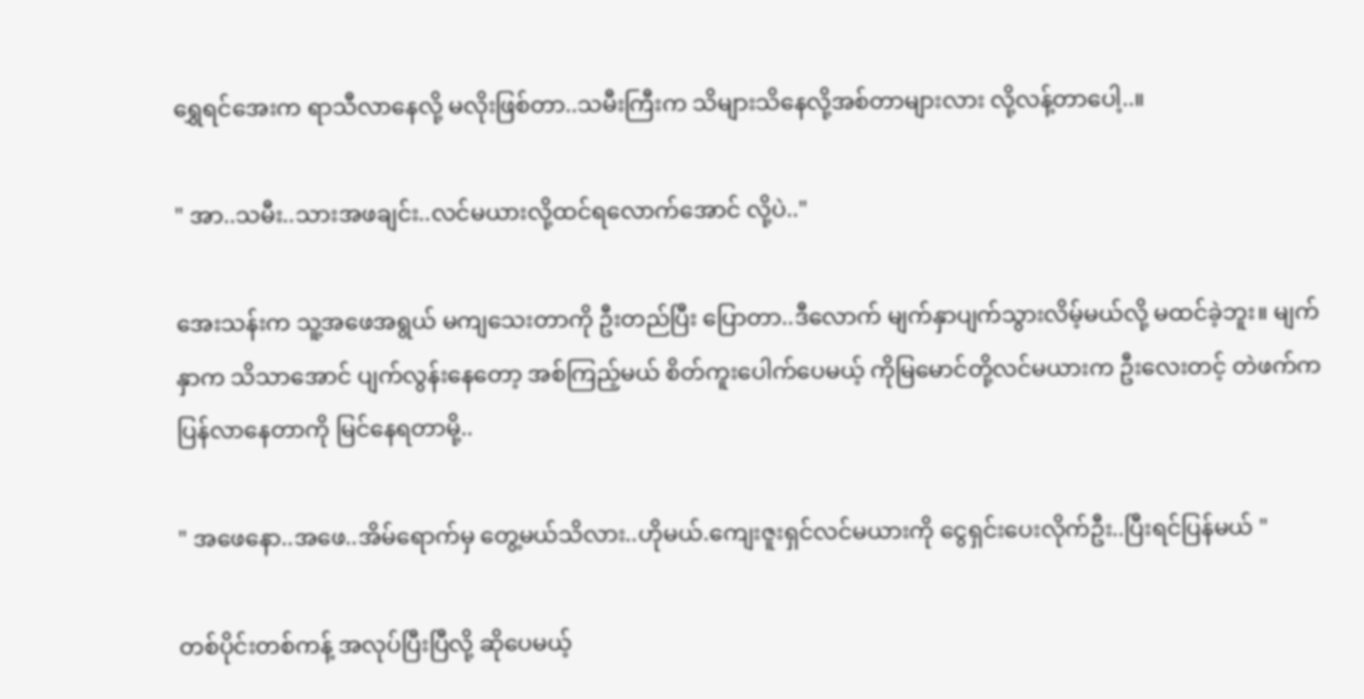ရွှေရင်အေးက ရာသီလာနေလို့ မလိုးဖြစ်တာ..သမီးကြီးက သိများသိနေလို့အစ်တာများလား လို့လန့်တာပေါ့..။

" အာ..သမီး..သားအဖချင်း..လင်မယားလို့ထင်ရလောက်အောင် လို့ပဲ.."

အေးသန်းက သူ့အဖေအရွယ် မကျသေးတာကို ဦးတည်ပြီး ပြောတာ..ဒီလောက် မျက်နှာပျက်သွားလိမ့်မယ်လို့ မထင်ခဲ့ဘူး။ မျက်နှာက သိသာအောင် ပျက်လွန်းနေတော့ အစ်ကြည့်မယ် စိတ်ကူးပေါက်ပေမယ့် ကိုမြမောင်တို့လင်မယားက ဦးလေးတင့် တဲဖက်ကပြန်လာနေတာကို မြင်နေရတာမို့..

" အဖေနော..အဖေ..အိမ်ရောက်မှ တွေ့မယ်သိလား..ဟိုမယ်.ကျေးဇူးရှင်လင်မယားကို ငွေရှင်းပေးလိုက်ဦး..ပြီးရင်ပြန်မယ် "

တစ်ပိုင်းတစ်ကန့် အလုပ်ပြီးပြီလို့ ဆိုပေမယ့်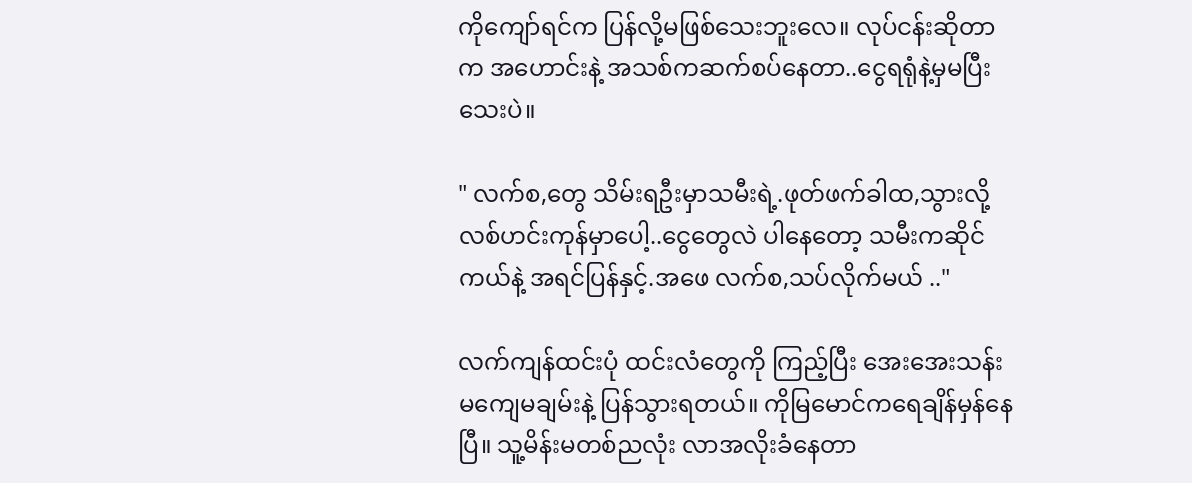ကိုကျော်ရင်က ပြန်လို့မဖြစ်သေးဘူးလေ။ လုပ်ငန်းဆိုတာက အဟောင်းနဲ့ အသစ်ကဆက်စပ်နေတာ..ငွေရရုံနဲ့မှမပြီးသေးပဲ။

" လက်စ,တွေ သိမ်းရဦးမှာသမီးရဲ့.ဖုတ်ဖက်ခါထ,သွားလို့ လစ်ဟင်းကုန်မှာပေါ့..ငွေတွေလဲ ပါနေတော့ သမီးကဆိုင်ကယ်နဲ့ အရင်ပြန်နှင့်.အဖေ လက်စ,သပ်လိုက်မယ် .."

လက်ကျန်ထင်းပုံ ထင်းလံတွေကို ကြည့်ပြီး အေးအေးသန်း မကျေမချမ်းနဲ့ ပြန်သွားရတယ်။ ကိုမြမောင်ကရေချိန်မှန်နေပြီ။ သူ့မိန်းမတစ်ညလုံး လာအလိုးခံနေတာ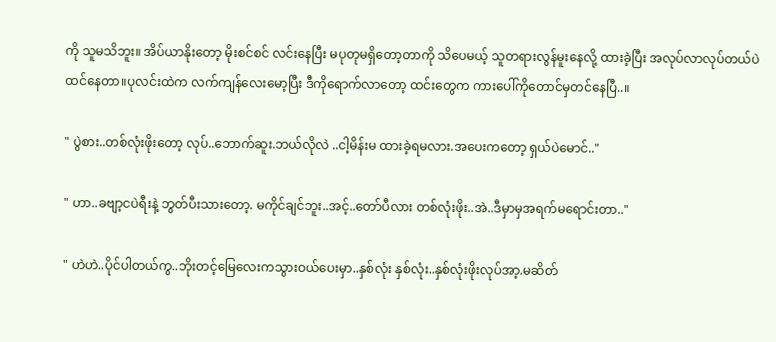ကို သူမသိဘူး။ အိပ်ယာနိုးတော့ မိုးစင်စင် လင်းနေပြီး မပုတုမရှိတော့တာကို သိပေမယ့် သူတရားလွန်မူးနေလို့ ထားခဲ့ပြီး အလုပ်လာလုပ်တယ်ပဲ ထင်နေတာ။ပုလင်းထဲက လက်ကျန်လေးမော့ပြီး ဒီကိုရောက်လာတော့ ထင်းတွေက ကားပေါ်ကိုတောင်မှတင်နေပြီ..။

" ပွဲစား..တစ်လုံးဖိုးတော့ လုပ်..ဘောက်ဆူး.ဘယ်လိုလဲ ..ငါ့မိန်းမ ထားခဲ့ရမလား.အပေးကတော့ ရှယ်ပဲမောင်.."

" ဟာ..ခဗျာ့ငပဲရီးနဲ့ ဘွတ်ပီးသားတော့. မကိုင်ချင်ဘူး..အင့်..တော်ပီလား တစ်လုံးဖိုး..အဲ..ဒီမှာမှအရက်မရောင်းတာ.."

" ဟဲဟဲ..ပိုင်ပါတယ်ကွ..ဘိုးတင့်မြေလေးကသွားဝယ်ပေးမှာ..နှစ်လုံး နှစ်လုံး..နှစ်လုံးဖိုးလုပ်အာ့.မဆိတ်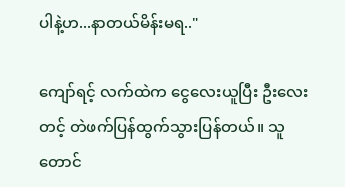ပါနဲ့ဟ...နာတယ်မိန်းမရ.."

ကျော်ရင့် လက်ထဲက ငွေလေးယူပြီး ဦးလေးတင့် တဲဖက်ပြန်ထွက်သွားပြန်တယ်။ သူတောင်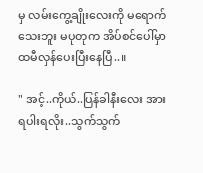မှ လမ်းကွေ့ချိုးလေးကို မရောက်သေးဘူး မပုတုက အိပ်စင်ပေါ်မှာ ထမီလှန်ပေးပြီးနေပြီ..။

" အင့်..ကိုယ်..ပြန်ခါနီးလေး အားရပါးရလိုး..သွက်သွက်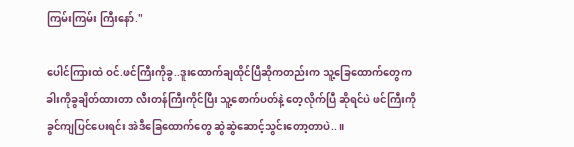ကြမ်းကြမ်း ကြီးနော်."

ပေါင်ကြားထဲ ဝင်.ဖင်ကြီးကိုခွ..ဒူးထောက်ချထိုင်ပြီဆိုကတည်းက သူ့ခြေထောက်တွေက ခါးကိုခွချိတ်ထားတာ လီးတန်ကြီးကိုင်ပြီး သူ့စောက်ပတ်နဲ့ တေ့လိုက်ပြီ ဆိုရင်ပဲ ဖင်ကြီးကို ခွင်ကျပြင်ပေးရင်း အဲဒီခြေထောက်တွေ ဆွဲဆွဲဆောင့်သွင်းတော့တာပဲ..။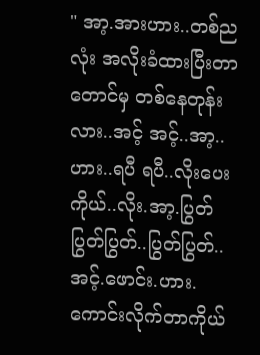" အာ့.အားဟား..တစ်ညလုံး အလိုးခံထားပြီးတာတောင်မှ တစ်နေတုန်းလား..အင့် အင့်..အာ့..ဟား..ရပီ ရပီ..လိုးပေး ကိုယ်..လိုး.အာ့.ပြွတ်ပြွတ်ပြွတ်..ပြွတ်ပြွတ်..အင့်.ဖောင်း.ဟား.ကောင်းလိုက်တာကိုယ်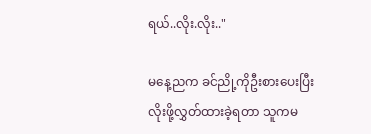ရယ်..လိုး.လိုး.."

မနေ့ညက ခင်ညို့ကိုဦးစားပေးပြီး လိုးဖို့လွှတ်ထားခဲ့ရတာ သူကမ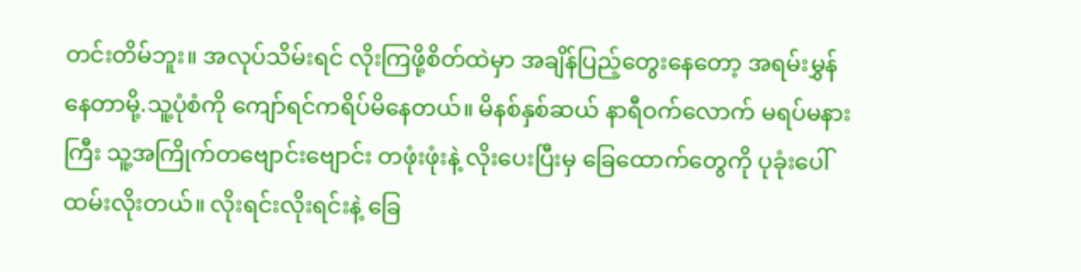တင်းတိမ်ဘူး။ အလုပ်သိမ်းရင် လိုးကြဖို့စိတ်ထဲမှာ အချိန်ပြည့်တွေးနေတော့ အရမ်းမွှန်နေတာမို့.သူ့ပုံစံကို ကျော်ရင်ကရိပ်မိနေတယ်။ မိနစ်နှစ်ဆယ် နာရီဝက်လောက် မရပ်မနားကြီး သူ့အကြိုက်တဗျောင်းဗျောင်း တဖုံးဖုံးနဲ့ လိုးပေးပြီးမှ ခြေထောက်တွေကို ပုခုံးပေါ်ထမ်းလိုးတယ်။ လိုးရင်းလိုးရင်းနဲ့ ခြေ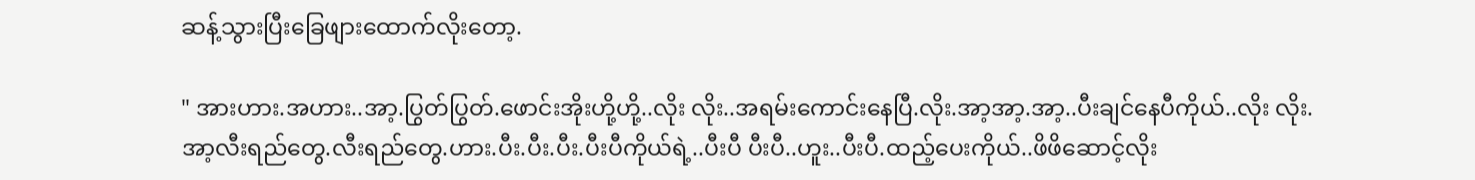ဆန့်သွားပြီးခြေဖျားထောက်လိုးတော့.

" အားဟား.အဟား..အာ့.ပြွတ်ပြွတ်.ဖောင်းအိုးဟို့ဟို့..လိုး လိုး..အရမ်းကောင်းနေပြီ.လိုး.အာ့အာ့.အာ့..ပီးချင်နေပီကိုယ်..လိုး လိုး.အာ့လီးရည်တွေ.လီးရည်တွေ.ဟား.ပီး.ပီး.ပီး.ပီးပီကိုယ်ရဲ့..ပီးပီ ပီးပီ..ဟူး..ပီးပီ.ထည့်ပေးကိုယ်..ဖိဖိဆောင့်လိုး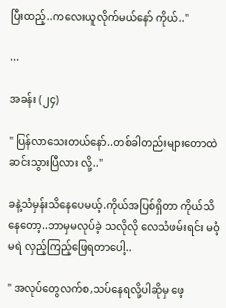ပြီးထည့်..ကလေးယူလိုက်မယ်နော် ကိုယ်.."

...

အခန်း (၂၄)

" ပြန်လာသေးတယ်နော်..တစ်ခါတည်းများတောထဲ ဆင်းသွားပြီလား လို့.."

ခနဲ့သံမှန်းသိနေပေမယ့်.ကိုယ်အပြစ်ရှိတာ ကိုယ်သိနေတော့..ဘာမှမလုပ်ခဲ့ သလိုလို လေသံဖမ်းရင်း မဝံ့မရဲ လှည့်ကြည့်ဖြေရတာပေါ့..

" အလုပ်တွေလက်စ,သပ်နေရလို့ပါဆိုမှ ဖေ့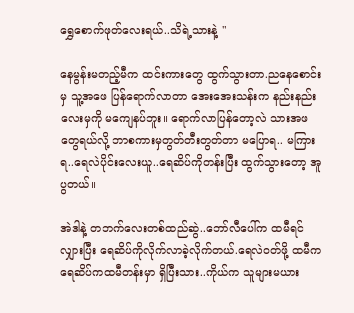ရွှေစောက်ဖုတ်လေးရယ်..သိရဲ့သားနဲ့ "

နေမွန်းမတည့်မီက ထင်းကားတွေ ထွက်သွားတာ.ညနေစောင်းမှ သူ့အဖေ ပြန်ရောက်လာတာ အေးအေးသန်းက နည်းနည်းလေးမှကို မကျေနပ်ဘူး။ ရောက်လာပြန်တော့လဲ သားအဖတွေရယ်လို့ ဘာစကားမှတွတ်တီးတွတ်တာ မပြောရ.. မကြားရ..ရေလဲပိုင်းလေးယူ..ရေဆိပ်ကိုတန်းပြီး ထွက်သွားတော့ အူပွတယ်။

အဲဒါနဲ့ တဘက်လေးတစ်ထည်ဆွဲ..ဘော်လီပေါ်က ထမီရင်လျှားပြီး ရေဆိပ်ကိုလိုက်လာခဲ့လိုက်တယ်.ရေလဲဝတ်ဖို့ ထမီက ရေဆိပ်ကထမီတန်းမှာ ရှိပြီးသား..ကိုယ်က သူများမယား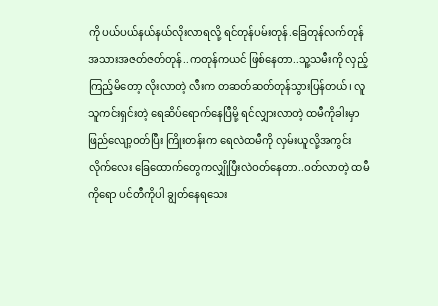ကို ပယ်ပယ်နယ်နယ်လိုးလာရလို့ ရင်တုန်ပမ်းတုန်.ခြေတုန်လက်တုန် အသားအဇတ်ဇတ်တုန်..ကတုန်ကယင် ဖြစ်နေတာ..သူ့သမီးကို လှည့်ကြည့်မိတော့ လိုးလာတဲ့ လီးက တဆတ်ဆတ်တုန်သွားပြန်တယ်၊ လူသူကင်းရှင်းတဲ့ ရေဆိပ်ရောက်နေပြီမို့ ရင်လျှားလာတဲ့ ထမီကိုခါးမှာဖြည်လျော့ဝတ်ပြီး ကြိုးတန်းက ရေလဲထမီကို လှမ်းယူလို့အကွင်းလိုက်လေး ခြေထောက်တွေကလျှိုပြီးလဲဝတ်နေတာ..ဝတ်လာတဲ့ ထမီကိုရော ပင်တီကိုပါ ချွတ်နေရသေး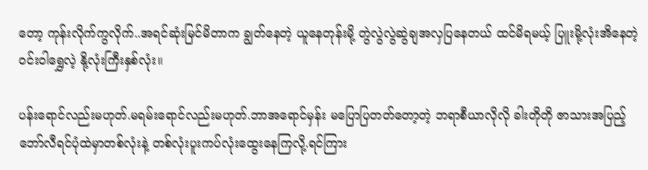တော့ ကုန်းလိုက်ကွလိုက်..အရင်ဆုံးမြင်မိတာက ချွတ်နေတဲ့ ယူနေတုန်းမို့ တွဲလွဲလွဲဆွဲချအလှပြနေတယ် ထင်မိရမယ့် ပြူးမို့လုံးအိနေတဲ့ဝင်းဝါရွှေလဲ့ နို့လုံးကြီးနှစ်လုံး။

ပန်းရောင်လည်းမဟုတ်.မရမ်းရောင်လည်းမဟုတ်.ဘာအရောင်မှန်း မပြောပြတတ်တော့တဲ့ ဘရာစီယာလိုလို ခါးတိုတို ဇာသားအပြည့် ဘော်လီရင်ပုံထဲမှာတစ်လုံးနဲ့ တစ်လုံးပူးကပ်လုံးထွေးနေကြလို့.ရင်ကြား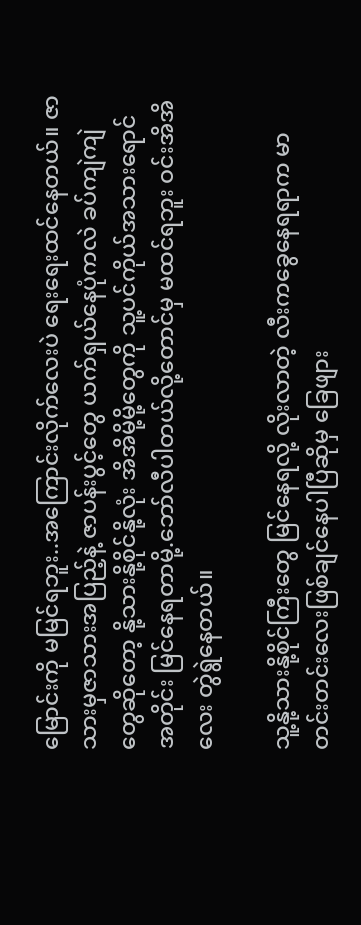မြောင်းကို မမြင်ရဘူး..အကြောင်းလိုက်လေးပဲ ရေးရေးထင်နေတယ်။ ဇာသားမှဇာသားအပြည့်နဲ့ ဇာပန်းပွင့်တွေ ယက်ရှယ်နေပုံကလဲ ခပ်ကျဲကျဲတွေဆိုတော့ နို့သားနို့စိုင်နို့လုံး အိအိမို့မို့တွေကို သူ့ပင်ကိုယ်အသားရောင်အတိုင်း မြင်နေရတာမို့.ဘော်လီပါတယ်လို့တောင်မှ မထင်ရဘူး ဝင်းအိအိလေး တွဲရွဲနေတယ်။

သူ့နို့သားနို့စိုင်ကြီးတွေ မြင်နေရလို့ လိုးလာတဲ့ လီးကခွေနေရရာက မာတင်းတင်းလေးဖြစ်ချင်နေပါပြီဆိုမှ ခြေဖျား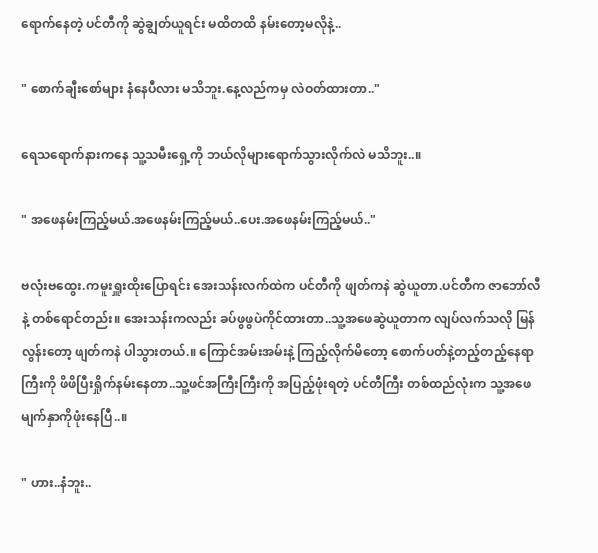ရောက်နေတဲ့ ပင်တီကို ဆွဲချွတ်ယူရင်း မထိတထိ နမ်းတော့မလိုနဲ့..

" စောက်ချီးစော်များ နံနေပီလား မသိဘူး.နေ့လည်ကမှ လဲဝတ်ထားတာ.."

ရေသရောက်နားကနေ သူ့သမီးရှေ့ကို ဘယ်လိုများရောက်သွားလိုက်လဲ မသိဘူး..။

" အဖေနမ်းကြည့်မယ်.အဖေနမ်းကြည့်မယ်..ပေး.အဖေနမ်းကြည့်မယ်.."

ဗလုံးဗထွေး.ကမူးရှူးထိုးပြောရင်း အေးသန်းလက်ထဲက ပင်တီကို ဖျတ်ကနဲ ဆွဲယူတာ.ပင်တီက ဇာဘော်လီနဲ့ တစ်ရောင်တည်း။ အေးသန်းကလည်း ခပ်ဖွဖွပဲကိုင်ထားတာ..သူ့အဖေဆွဲယူတာက လျပ်လက်သလို မြန်လွန်းတော့ ဖျတ်ကနဲ ပါသွားတယ်.။ ကြောင်အမ်းအမ်းနဲ့ ကြည့်လိုက်မိတော့ စောက်ပတ်နဲ့တည့်တည့်နေရာကြီးကို ဖိဖိပြီးရှိုက်နမ်းနေတာ..သူ့ဖင်အကြီးကြီးကို အပြည့်ဖုံးရတဲ့ ပင်တီကြီး တစ်ထည်လုံးက သူ့အဖေမျက်နှာကိုဖုံးနေပြီ..။

" ဟား..နံဘူး..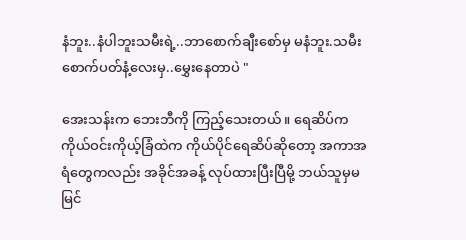နံဘူး..နံပါဘူးသမီးရဲ့..ဘာစောက်ချီးစော်မှ မနံဘူး.သမီး စောက်ပတ်နံ့လေးမှ..မွှေးနေတာပဲ "

အေးသန်းက ဘေးဘီကို ကြည့်သေးတယ်။ ရေဆိပ်က ကိုယ်ဝင်းကိုယ့်ခြံထဲက ကိုယ်ပိုင်ရေဆိပ်ဆိုတော့ အကာအရံတွေကလည်း အခိုင်အခန့် လုပ်ထားပြီးပြီမို့ ဘယ်သူမှမမြင်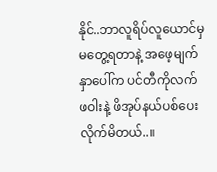နိုင်..ဘာလူရိပ်လူယောင်မှ မတွေ့ရတာနဲ့ အဖေ့မျက်နှာပေါ်က ပင်တီကိုလက်ဖဝါးနဲ့ ဖိအုပ်နယ်ပစ်ပေးလိုက်မိတယ်..။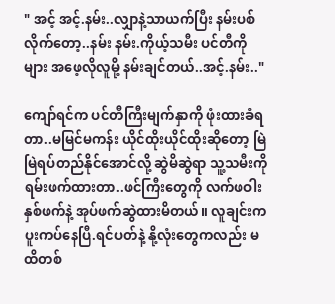" အင့် အင့်.နမ်း..လျှာနဲ့သာယက်ပြီး နမ်းပစ်လိုက်တော့..နမ်း နမ်း.ကိုယ့်သမီး ပင်တီကိုများ အဖေ့လိုလူမို့ နမ်းချင်တယ်..အင့်.နမ်း.."

ကျော်ရင်က ပင်တီကြီးမျက်နှာကို ဖုံးထားခံရတာ..မမြင်မကန်း ယိုင်ထိုးယိုင်ထိုးဆိုတော့ မြဲမြဲရပ်တည်နိုင်အောင်လို့ ဆွဲမိဆွဲရာ သူ့သမီးကို ရမ်းဖက်ထားတာ..ဖင်ကြီးတွေကို လက်ဖဝါးနှစ်ဖက်နဲ့ အုပ်ဖက်ဆွဲထားမိတယ်။ လူချင်းကပူးကပ်နေပြီ.ရင်ပတ်နဲ့ နို့လုံးတွေကလည်း မထိတစ်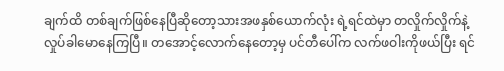ချက်ထိ တစ်ချက်ဖြစ်နေပြီဆိုတော့သားအဖနှစ်ယောက်လုံး ရဲ့ရင်ထဲမှာ တလှိုက်လှိုက်နဲ့ လှုပ်ခါမောနေကြပြီ။ တအောင့်လောက်နေတော့မှ ပင်တီပေါ်က လက်ဖဝါးကိုဖယ်ပြီး ရင်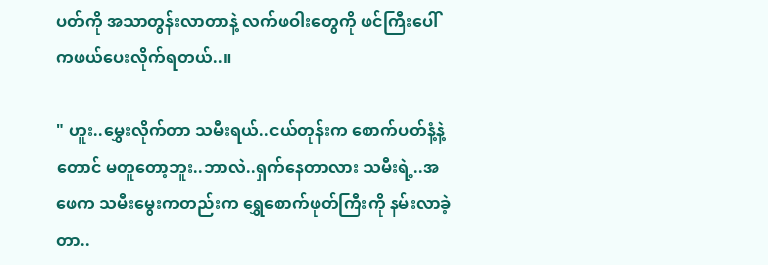ပတ်ကို အသာတွန်းလာတာနဲ့ လက်ဖဝါးတွေကို ဖင်ကြီးပေါ်ကဖယ်ပေးလိုက်ရတယ်..။

" ဟူး..မွှေးလိုက်တာ သမီးရယ်..ငယ်တုန်းက စောက်ပတ်နံ့နဲ့တောင် မတူတော့ဘူး..ဘာလဲ..ရှက်နေတာလား သမီးရဲ့..အဖေက သမီးမွေးကတည်းက ရွှေစောက်ဖုတ်ကြီးကို နမ်းလာခဲ့တာ..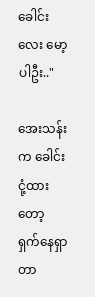ခေါင်းလေး မော့ပါဦး.."

အေးသန်းက ခေါင်းငုံ့ထားတော့ ရှက်နေရှာတာ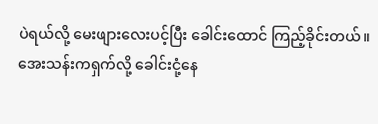ပဲရယ်လို့ မေးဖျားလေးပင့်ပြီး ခေါင်းထောင် ကြည့်ခိုင်းတယ်။ အေးသန်းကရှက်လို့ ခေါင်းငုံ့နေ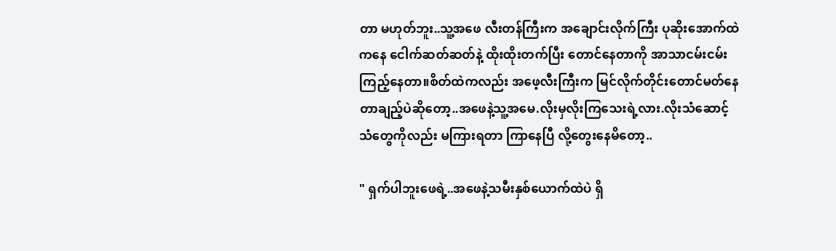တာ မဟုတ်ဘူး..သူ့အဖေ လီးတန်ကြီးက အချောင်းလိုက်ကြီး ပုဆိုးအောက်ထဲကနေ ငေါက်ဆတ်ဆတ်နဲ့ ထိုးထိုးတက်ပြီး တောင်နေတာကို အာသာငမ်းငမ်းကြည့်နေတာ။စိတ်ထဲကလည်း အဖေ့လီးကြီးက မြင်လိုက်တိုင်းတောင်မတ်နေတာချည့်ပဲဆိုတော့..အဖေနဲ့သူ့အမေ.လိုးမှလိုးကြသေးရဲ့လား.လိုးသံဆောင့်သံတွေကိုလည်း မကြားရတာ ကြာနေပြီ လို့တွေးနေမိတော့..

" ရှက်ပါဘူးဖေရဲ့..အဖေနဲ့သမီးနှစ်ယောက်ထဲပဲ ရှိ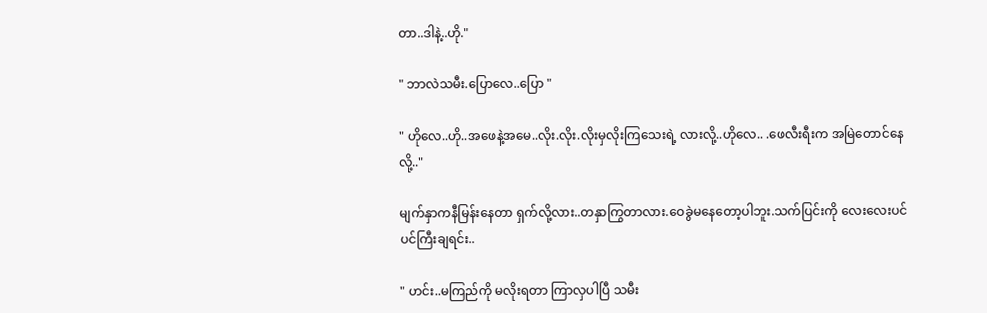တာ..ဒါနဲ့..ဟို."

" ဘာလဲသမီး.ပြောလေ..ပြော "

" ဟိုလေ..ဟို..အဖေနဲ့အမေ..လိုး.လိုး.လိုးမှလိုးကြသေးရဲ့ လားလို့..ဟိုလေ.. .ဖေလီးရီးက အမြဲတောင်နေလို့.."

မျက်နှာကနီမြန်းနေတာ ရှက်လို့လား..တနှာကြွတာလား.ဝေခွဲမနေတော့ပါဘူး.သက်ပြင်းကို လေးလေးပင်ပင်ကြီးချရင်း..

" ဟင်း..မကြည်ကို မလိုးရတာ ကြာလှပါပြီ သမီး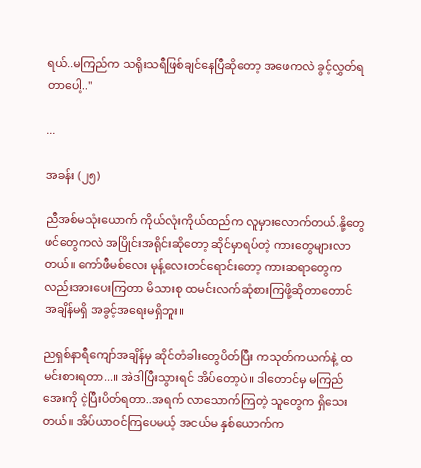ရယ်..မကြည်က သရိုးသရီဖြစ်ချင်နေပြီဆိုတော့ အဖေကလဲ ခွင့်လွှတ်ရတာပေါ့.."

...

အခန်း (၂၅)

ညီအစ်မသုံးယောက် ကိုယ်လုံးကိုယ်ထည်က လူမှားလောက်တယ်.နို့တွေဖင်တွေကလဲ အပြိုင်းအရိုင်းဆိုတော့ ဆိုင်မှာရပ်တဲ့ ကားတွေများလာတယ်။ ကော်ဖီမစ်လေး မုန့်လေးတင်ရောင်းတော့ ကားဆရာတွေကလည်းအားပေးကြတာ မိသားစု ထမင်းလက်ဆုံစားကြဖို့ဆိုတာတောင် အချိန်မရှိ အခွင့်အရေးမရှိဘူး။

ညရှစ်နာရီကျော်အချိန်မှ ဆိုင်တံခါးတွေပိတ်ပြီး ကသုတ်ကယက်နဲ့ ထမင်းစားရတာ...။ အဲဒါပြီးသွားရင် အိပ်တော့ပဲ။ ဒါတောင်မှ မကြည်အေးကို ငဲ့ပြီးပိတ်ရတာ..အရက် လာသောက်ကြတဲ့ သူတွေက ရှိသေးတယ်။ အိပ်ယာဝင်ကြပေမယ့် အငယ်မ နှစ်ယောက်က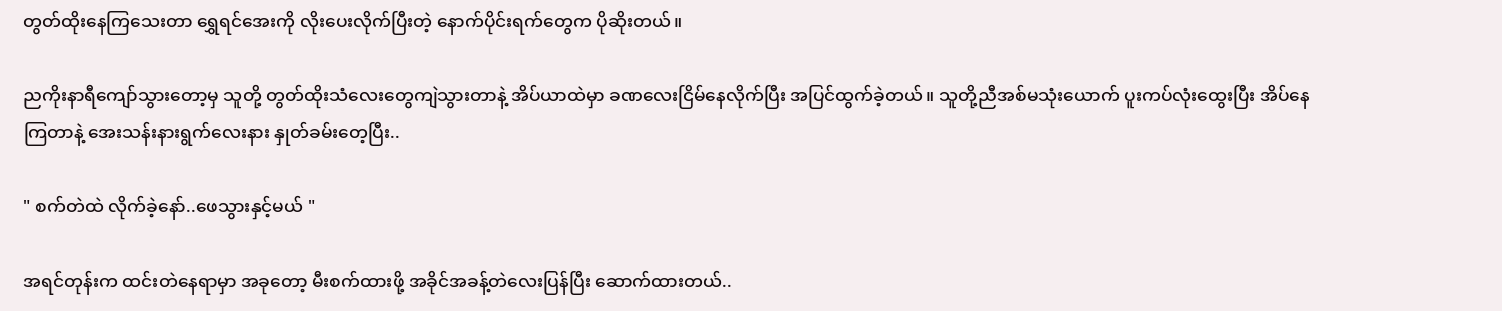တွတ်ထိုးနေကြသေးတာ ရွှေရင်အေးကို လိုးပေးလိုက်ပြီးတဲ့ နောက်ပိုင်းရက်တွေက ပိုဆိုးတယ်။

ညကိုးနာရီကျော်သွားတော့မှ သူတို့ တွတ်ထိုးသံလေးတွေကျဲသွားတာနဲ့ အိပ်ယာထဲမှာ ခဏလေးငြိမ်နေလိုက်ပြီး အပြင်ထွက်ခဲ့တယ်။ သူတို့ညီအစ်မသုံးယောက် ပူးကပ်လုံးထွေးပြီး အိပ်နေကြတာနဲ့ အေးသန်းနားရွက်လေးနား နှုတ်ခမ်းတေ့ပြီး..

" စက်တဲထဲ လိုက်ခဲ့နော်..ဖေသွားနှင့်မယ် "

အရင်တုန်းက ထင်းတဲနေရာမှာ အခုတော့ မီးစက်ထားဖို့ အခိုင်အခန့်တဲလေးပြန်ပြီး ဆောက်ထားတယ်..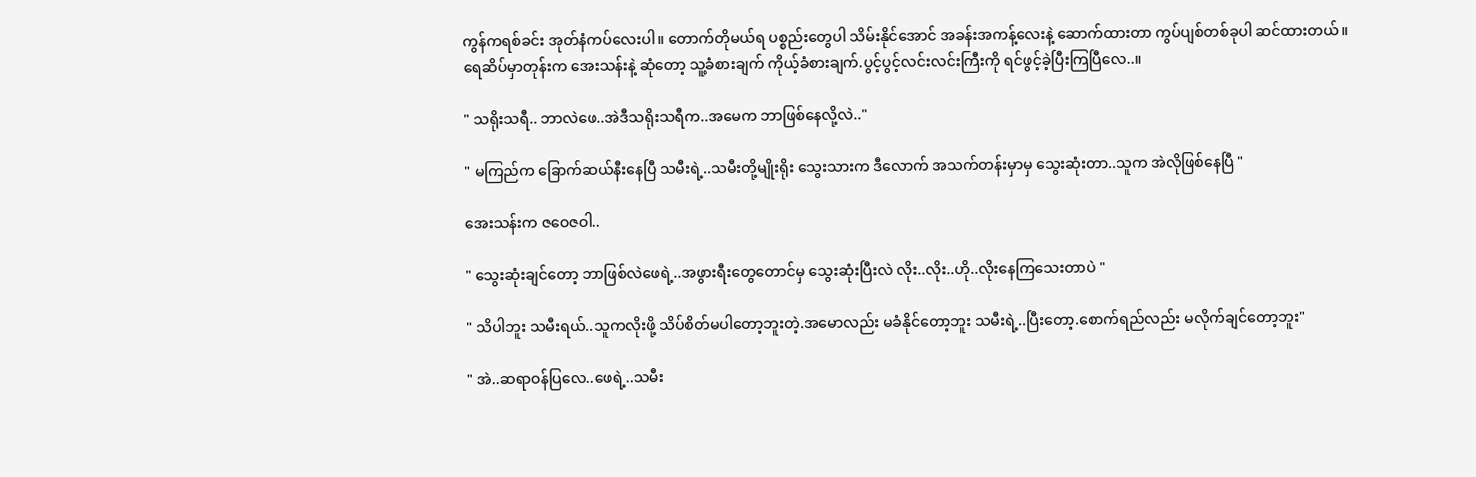ကွန်ကရစ်ခင်း အုတ်နံကပ်လေးပါ။ တောက်တိုမယ်ရ ပစ္စည်းတွေပါ သိမ်းနိုင်အောင် အခန်းအကန့်လေးနဲ့ ဆောက်ထားတာ ကွပ်ပျစ်တစ်ခုပါ ဆင်ထားတယ်။ ရေဆိပ်မှာတုန်းက အေးသန်းနဲ့ ဆုံတော့ သူ့ခံစားချက် ကိုယ့်ခံစားချက်.ပွင့်ပွင့်လင်းလင်းကြီးကို ရင်ဖွင့်ခဲ့ပြီးကြပြီလေ..။

" သရိုးသရီ.. ဘာလဲဖေ..အဲဒီသရိုးသရီက..အမေက ဘာဖြစ်နေလို့လဲ.."

" မကြည်က ခြောက်ဆယ်နီးနေပြီ သမီးရဲ့..သမီးတို့မျိုးရိုး သွေးသားက ဒီလောက် အသက်တန်းမှာမှ သွေးဆုံးတာ..သူက အဲလိုဖြစ်နေပြီ "

အေးသန်းက ဇဝေဇဝါ..

" သွေးဆုံးချင်တော့ ဘာဖြစ်လဲဖေရဲ့..အဖွားရီးတွေတောင်မှ သွေးဆုံးပြီးလဲ လိုး..လိုး..ဟို..လိုးနေကြသေးတာပဲ "

" သိပါဘူး သမီးရယ်..သူကလိုးဖို့ သိပ်စိတ်မပါတော့ဘူးတဲ့.အမောလည်း မခံနိုင်တော့ဘူး သမီးရဲ့..ပြီးတော့.စောက်ရည်လည်း မလိုက်ချင်တော့ဘူး"

" အဲ..ဆရာဝန်ပြလေ..ဖေရဲ့..သမီး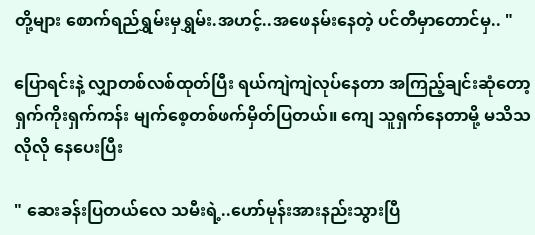တို့များ စောက်ရည်ရွှမ်းမှရွှမ်း.အဟင့်..အဖေနမ်းနေတဲ့ ပင်တီမှာတောင်မှ.. "

ပြောရင်းနဲ့ လျှာတစ်လစ်ထုတ်ပြီး ရယ်ကျဲကျဲလုပ်နေတာ အကြည့်ချင်းဆုံတော့ ရှက်ကိုးရှက်ကန်း မျက်စေ့တစ်ဖက်မှိတ်ပြတယ်။ ကျေ သူရှက်နေတာမို့ မသိသလိုလို နေပေးပြီး

" ဆေးခန်းပြတယ်လေ သမီးရဲ့..ဟော်မုန်းအားနည်းသွားပြီ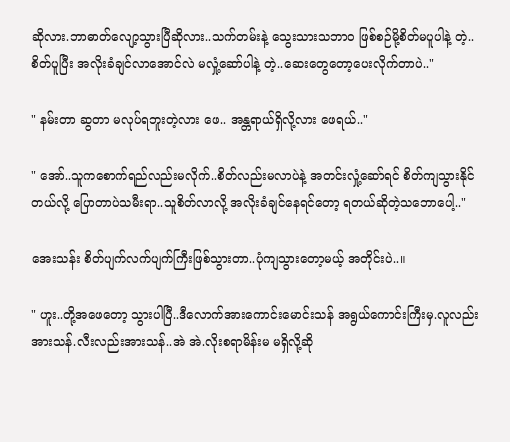ဆိုလား.ဘာဓာတ်လျော့သွားပြီဆိုလား..သက်တမ်းနဲ့ သွေးသားသဘာဝ ဖြစ်စဉ်မို့စိတ်မပူပါနဲ့ တဲ့..စိတ်ပူပြီး အလိုးခံချင်လာအောင်လဲ မလှုံ့ဆော်ပါနဲ့ တဲ့..ဆေးတွေတော့ပေးလိုက်တာပဲ.."

" နမ်းတာ ဆွတာ မလုပ်ရဘူးတဲ့လား ဖေ.. အန္တရာယ်ရှိလို့လား ဖေရယ်.."

" အော်..သူကစောက်ရည်လည်းမလိုက်..စိတ်လည်းမလာပဲနဲ့ အတင်းလှုံ့ဆော်ရင် စိတ်ကျသွားနိုင်တယ်လို့ ပြောတာပဲသမီးရာ..သူစိတ်လာလို့ အလိုးခံချင်နေရင်တော့ ရတယ်ဆိုတဲ့သဘောပေါ့.."

အေးသန်း စိတ်ပျက်လက်ပျက်ကြီးဖြစ်သွားတာ..ပုံကျသွားတော့မယ့် အတိုင်းပဲ..။

" ဟူး..တို့အဖေတော့ သွားပါပြီ..ဒီလောက်အားကောင်းမောင်းသန် အရွယ်ကောင်းကြီးမှ.လူလည်းအားသန်.လီးလည်းအားသန်..အဲ အဲ.လိုးစရာမိန်းမ မရှိလို့ဆို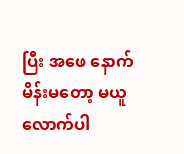ပြီး အဖေ နောက်မိန်းမတော့ မယူလောက်ပါ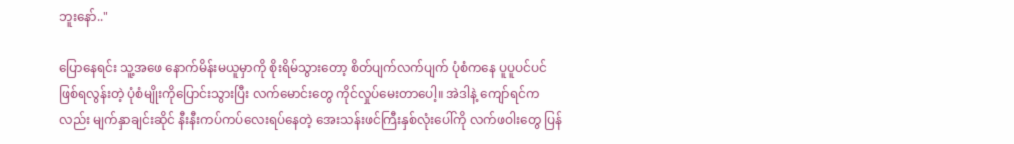ဘူးနော်.."

ပြောနေရင်း သူ့အဖေ နောက်မိန်းမယူမှာကို စိုးရိမ်သွားတော့ စိတ်ပျက်လက်ပျက် ပုံစံကနေ ပူပူပင်ပင် ဖြစ်ရလွန်းတဲ့ ပုံစံမျိုးကိုပြောင်းသွားပြီး လက်မောင်းတွေ ကိုင်လှုပ်မေးတာပေါ့။ အဲဒါနဲ့ ကျော်ရင်ကလည်း မျက်နှာချင်းဆိုင် နီးနီးကပ်ကပ်လေးရပ်နေတဲ့ အေးသန်းဖင်ကြီးနှစ်လုံးပေါ်ကို လက်ဖဝါးတွေ ပြန်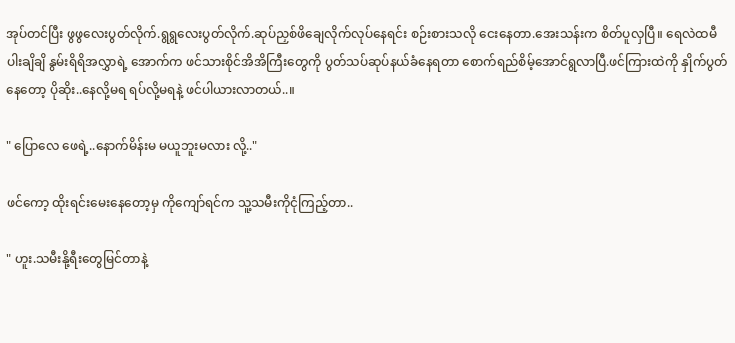အုပ်တင်ပြီး ဖွဖွလေးပွတ်လိုက်.ရွရွလေးပွတ်လိုက်.ဆုပ်ညှစ်ဖိချေလိုက်လုပ်နေရင်း စဉ်းစားသလို ငေးနေတာ.အေးသန်းက စိတ်ပူလှပြီ။ ရေလဲထမီ ပါးချိချိ နွမ်းရိရိအလွှာရဲ့ အောက်က ဖင်သားစိုင်အိအိကြီးတွေကို ပွတ်သပ်ဆုပ်နယ်ခံနေရတာ စောက်ရည်စိမ့်အောင်ရွလာပြီ.ဖင်ကြားထဲကို နှိုက်ပွတ်နေတော့ ပိုဆိုး..နေလို့မရ ရပ်လို့မရနဲ့ ဖင်ပါယားလာတယ်..။

" ပြောလေ ဖေရဲ့..နောက်မိန်းမ မယူဘူးမလား လို့.."

ဖင်ကော့ ထိုးရင်းမေးနေတော့မှ ကိုကျော်ရင်က သူ့သမီးကိုငုံကြည့်တာ..

" ဟူး.သမီးနို့ရီးတွေမြင်တာနဲ့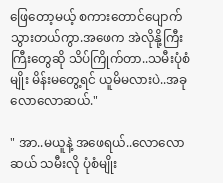ဖြေတော့မယ့် စကားတောင်ပျောက်သွားတယ်ကွာ.အဖေက အဲလိုနို့ကြီးကြီးတွေဆို သိပ်ကြိုက်တာ..သမီးပုံစံမျိုး မိန်းမတွေ့ရင် ယူမိမလားပဲ..အခုလောလောဆယ်."

" အာ..မယူနဲ့ အဖေရယ်..လောလောဆယ် သမီးလို ပုံစံမျိုး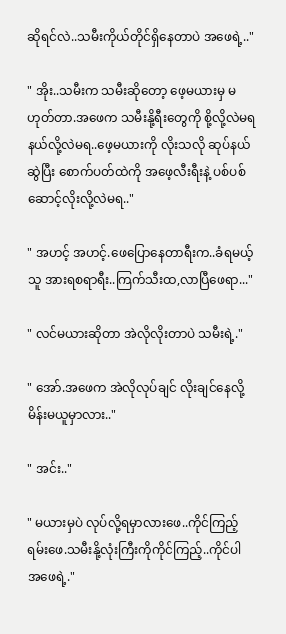ဆိုရင်လဲ..သမီးကိုယ်တိုင်ရှိနေတာပဲ အဖေရဲ့.."

" အိုး..သမီးက သမီးဆိုတော့ ဖေ့မယားမှ မဟုတ်တာ.အဖေက သမီးနို့ရီးတွေကို စို့လို့လဲမရ နယ်လို့လဲမရ..ဖေ့မယားကို လိုးသလို ဆုပ်နယ်ဆွဲပြီး စောက်ပတ်ထဲကို အဖေ့လီးရီးနဲ့ ပစ်ပစ်ဆောင့်လိုးလို့လဲမရ.."

" အဟင့် အဟင့်.ဖေပြောနေတာရီးက..ခံရမယ့်သူ အားရစရာရီး..ကြက်သီးထ,လာပြီဖေရာ..."

" လင်မယားဆိုတာ အဲလိုလိုးတာပဲ သမီးရဲ့."

" အော်.အဖေက အဲလိုလုပ်ချင် လိုးချင်နေလို့ မိန်းမယူမှာလား.."

" အင်း.."

" မယားမှပဲ လုပ်လို့ရမှာလားဖေ..ကိုင်ကြည့်ရမ်းဖေ.သမီးနို့လုံးကြီးကိုကိုင်ကြည့်..ကိုင်ပါ အဖေရဲ့."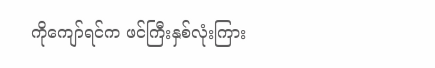ကိုကျော်ရင်က ဖင်ကြီးနှစ်လုံးကြား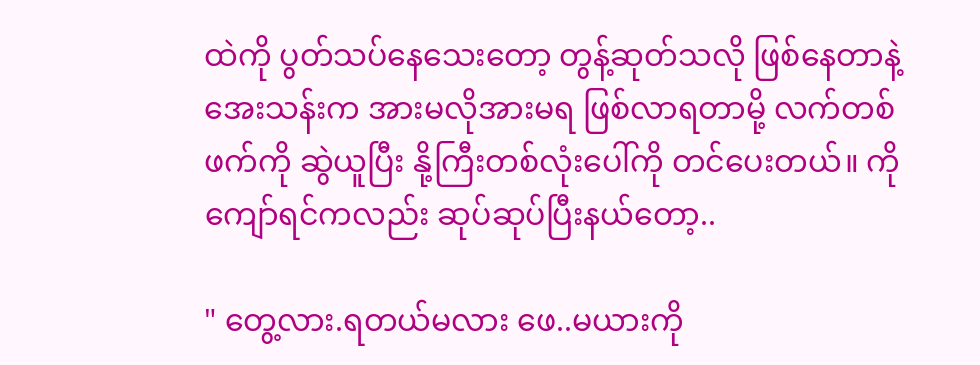ထဲကို ပွတ်သပ်နေသေးတော့ တွန့်ဆုတ်သလို ဖြစ်နေတာနဲ့ အေးသန်းက အားမလိုအားမရ ဖြစ်လာရတာမို့ လက်တစ်ဖက်ကို ဆွဲယူပြီး နို့ကြီးတစ်လုံးပေါ်ကို တင်ပေးတယ်။ ကိုကျော်ရင်ကလည်း ဆုပ်ဆုပ်ပြီးနယ်တော့..

" တွေ့လား.ရတယ်မလား ဖေ..မယားကို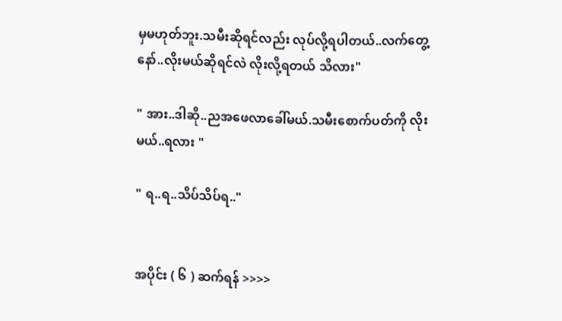မှမဟုတ်ဘူး.သမီးဆိုရင်လည်း လုပ်လို့ရပါတယ်..လက်တွေ့နော်..လိုးမယ်ဆိုရင်လဲ လိုးလို့ရတယ် သိလား"

" အား..ဒါဆို..ညအဖေလာခေါ်မယ်.သမီးစောက်ပတ်ကို လိုးမယ်..ရလား "

" ရ..ရ..သိပ်သိပ်ရ.."


အပိုင်း ( ၆ ) ဆက်ရန် >>>>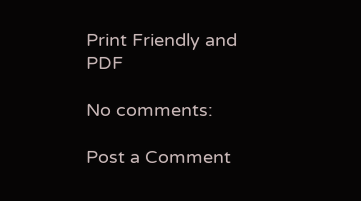Print Friendly and PDF

No comments:

Post a Comment